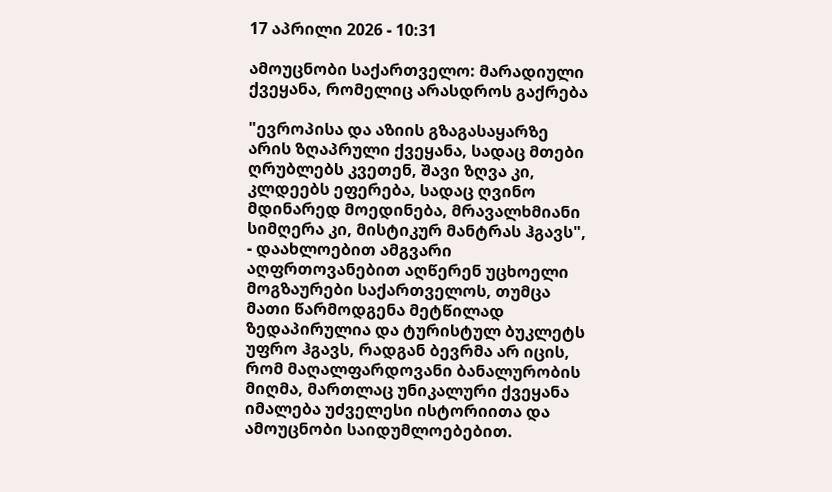17 აპრილი 2026 - 10:31

ამოუცნობი საქართველო: მარადიული ქვეყანა, რომელიც არასდროს გაქრება

"ევროპისა და აზიის გზაგასაყარზე არის ზღაპრული ქვეყანა, სადაც მთები ღრუბლებს კვეთენ, შავი ზღვა კი, კლდეებს ეფერება, სადაც ღვინო მდინარედ მოედინება, მრავალხმიანი სიმღერა კი, მისტიკურ მანტრას ჰგავს", - დაახლოებით ამგვარი აღფრთოვანებით აღწერენ უცხოელი მოგზაურები საქართველოს, თუმცა მათი წარმოდგენა მეტწილად ზედაპირულია და ტურისტულ ბუკლეტს უფრო ჰგავს, რადგან ბევრმა არ იცის, რომ მაღალფარდოვანი ბანალურობის მიღმა, მართლაც უნიკალური ქვეყანა იმალება უძველესი ისტორიითა და ამოუცნობი საიდუმლოებებით.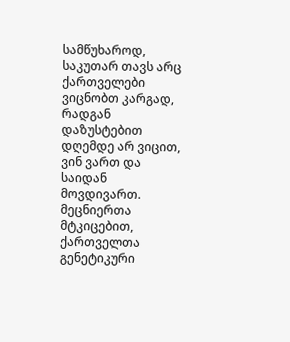სამწუხაროდ, საკუთარ თავს არც ქართველები ვიცნობთ კარგად, რადგან დაზუსტებით დღემდე არ ვიცით, ვინ ვართ და საიდან მოვდივართ. მეცნიერთა მტკიცებით, ქართველთა გენეტიკური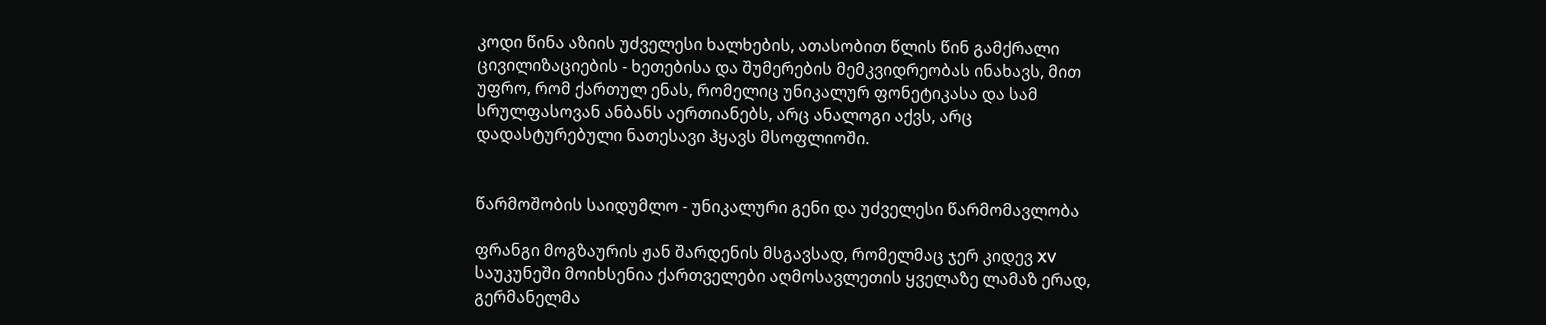კოდი წინა აზიის უძველესი ხალხების, ათასობით წლის წინ გამქრალი ცივილიზაციების - ხეთებისა და შუმერების მემკვიდრეობას ინახავს, მით უფრო, რომ ქართულ ენას, რომელიც უნიკალურ ფონეტიკასა და სამ სრულფასოვან ანბანს აერთიანებს, არც ანალოგი აქვს, არც დადასტურებული ნათესავი ჰყავს მსოფლიოში.


წარმოშობის საიდუმლო - უნიკალური გენი და უძველესი წარმომავლობა

ფრანგი მოგზაურის ჟან შარდენის მსგავსად, რომელმაც ჯერ კიდევ XV საუკუნეში მოიხსენია ქართველები აღმოსავლეთის ყველაზე ლამაზ ერად, გერმანელმა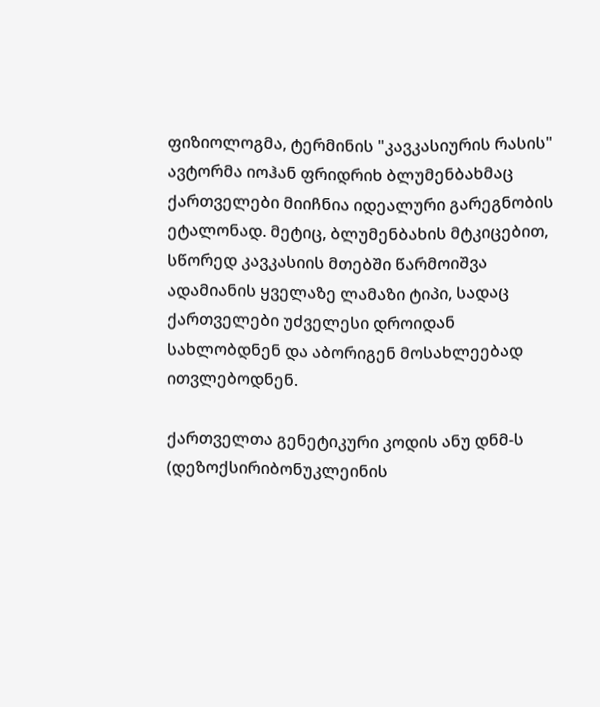ფიზიოლოგმა, ტერმინის "კავკასიურის რასის" ავტორმა იოჰან ფრიდრიხ ბლუმენბახმაც ქართველები მიიჩნია იდეალური გარეგნობის ეტალონად. მეტიც, ბლუმენბახის მტკიცებით, სწორედ კავკასიის მთებში წარმოიშვა ადამიანის ყველაზე ლამაზი ტიპი, სადაც ქართველები უძველესი დროიდან სახლობდნენ და აბორიგენ მოსახლეებად ითვლებოდნენ.

ქართველთა გენეტიკური კოდის ანუ დნმ-ს (დეზოქსირიბონუკლეინის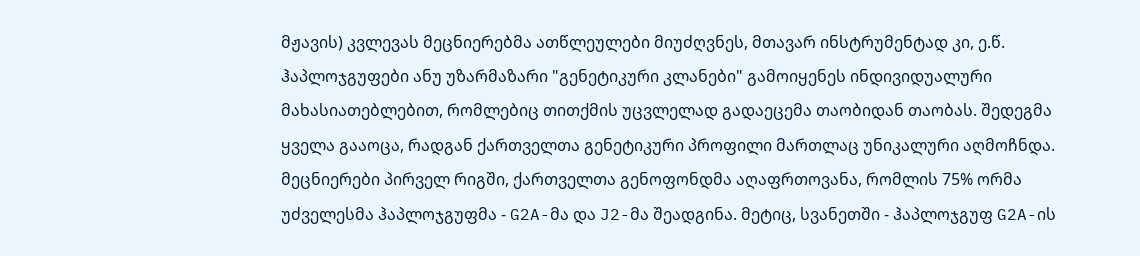მჟავის) კვლევას მეცნიერებმა ათწლეულები მიუძღვნეს, მთავარ ინსტრუმენტად კი, ე.წ. ჰაპლოჯგუფები ანუ უზარმაზარი "გენეტიკური კლანები" გამოიყენეს ინდივიდუალური მახასიათებლებით, რომლებიც თითქმის უცვლელად გადაეცემა თაობიდან თაობას. შედეგმა ყველა გააოცა, რადგან ქართველთა გენეტიკური პროფილი მართლაც უნიკალური აღმოჩნდა. მეცნიერები პირველ რიგში, ქართველთა გენოფონდმა აღაფრთოვანა, რომლის 75% ორმა უძველესმა ჰაპლოჯგუფმა - G2A-მა და J2-მა შეადგინა. მეტიც, სვანეთში - ჰაპლოჯგუფ G2A-ის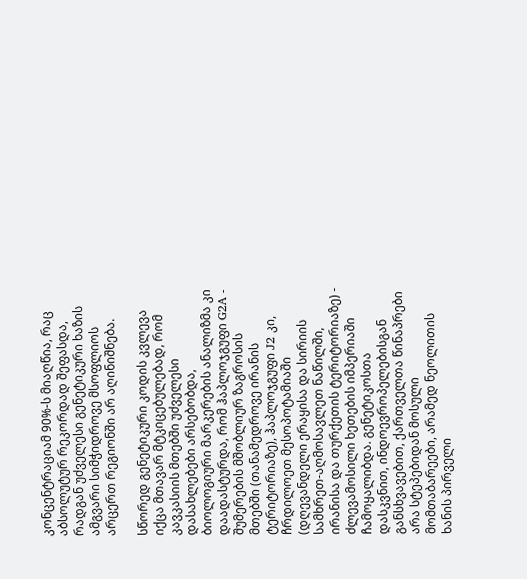კონცენტრაციამ 90%-ს მიაღწია, რაც აბსოლუტურ რეკორდად შეფასდა, რადგან უძველესი გენეტიკური ხაზის ამგვარი სიმჭიდროვე მსოფლიოს არცერთ რეგიონში არ აღინიშნება.

სწორედ გენეტიკური კოდის კვლევა იქცა მთავარ მტკიცებულებად, რომ კავკასიის მთებში უძველესი დასახლებები არსებობდა, ბიოლოგიური მარკერების ანალიზმა კი დაადასტურდა, რომ ჰაპლოჯგუფი G2A - შუმერების მშობლიურ ზაგროსის მთებში (თანამედროვე ირანის ტერიტორიაზე), ჰაპლოჯგუფი J2 კი, ჩრდილოეთ მესოპოტამიაში (დღევანდელი ერაყისა და სირიის სამხრეთ-აღმოსავლეთ ნაწილში, ირანისა და თურქეთის ტერიტორიაზე) - ძლევამოსილი ხეთების იმპერიაში ჩამოყალიბდა. გენეტიკოსთა დასკვნით, ინდოევროპელებისგან განსხვავებით, ქართველთა წინაპრები არა სტეპებიდან მოსული მომთაბარეები, არამედ ნეოლითის ხანის პირველი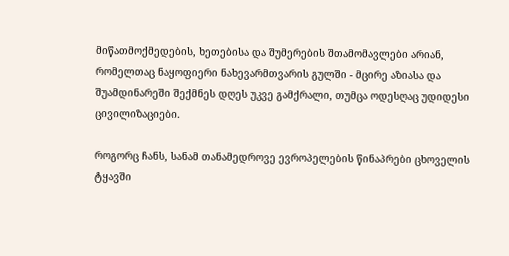მიწათმოქმედების, ხეთებისა და შუმერების შთამომავლები არიან, რომელთაც ნაყოფიერი ნახევარმთვარის გულში - მცირე აზიასა და შუამდინარეში შექმნეს დღეს უკვე გამქრალი, თუმცა ოდესღაც უდიდესი ცივილიზაციები.

როგორც ჩანს, სანამ თანამედროვე ევროპელების წინაპრები ცხოველის ტყავში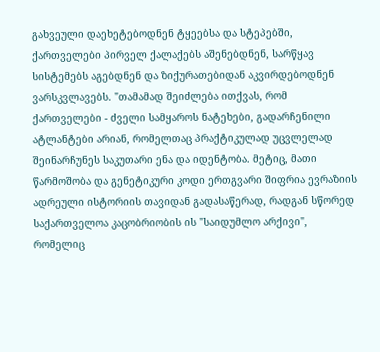გახვეული დაეხეტებოდნენ ტყეებსა და სტეპებში, ქართველები პირველ ქალაქებს აშენებდნენ, სარწყავ სისტემებს აგებდნენ და ზიქურათებიდან აკვირდებოდნენ ვარსკვლავებს. "თამამად შეიძლება ითქვას, რომ ქართველები - ძველი სამყაროს ნატეხები, გადარჩენილი ატლანტები არიან, რომელთაც პრაქტიკულად უცვლელად შეინარჩუნეს საკუთარი ენა და იდენტობა. მეტიც, მათი წარმოშობა და გენეტიკური კოდი ერთგვარი შიფრია ევრაზიის ადრეული ისტორიის თავიდან გადასაწერად, რადგან სწორედ საქართველოა კაცობრიობის ის "საიდუმლო არქივი", რომელიც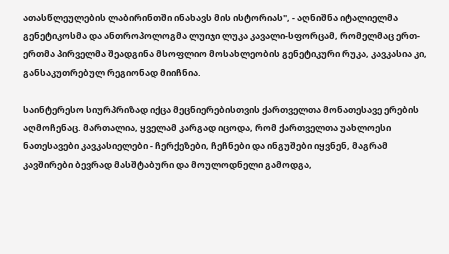ათასწლეულების ლაბირინთში ინახავს მის ისტორიას", - აღნიშნა იტალიელმა გენეტიკოსმა და ანთროპოლოგმა ლუიჯი ლუკა კავალი-სფორცამ, რომელმაც ერთ-ერთმა პირველმა შეადგინა მსოფლიო მოსახლეობის გენეტიკური რუკა, კავკასია კი, განსაკუთრებულ რეგიონად მიიჩნია.

საინტერესო სიურპრიზად იქცა მეცნიერებისთვის ქართველთა მონათესავე ერების აღმოჩენაც. მართალია, ყველამ კარგად იცოდა, რომ ქართველთა უახლოესი ნათესავები კავკასიელები - ჩერქეზები, ჩეჩნები და ინგუშები იყვნენ, მაგრამ კავშირები ბევრად მასშტაბური და მოულოდნელი გამოდგა,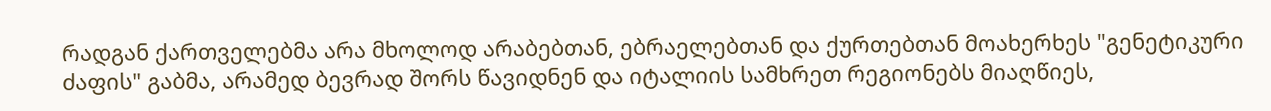რადგან ქართველებმა არა მხოლოდ არაბებთან, ებრაელებთან და ქურთებთან მოახერხეს "გენეტიკური ძაფის" გაბმა, არამედ ბევრად შორს წავიდნენ და იტალიის სამხრეთ რეგიონებს მიაღწიეს,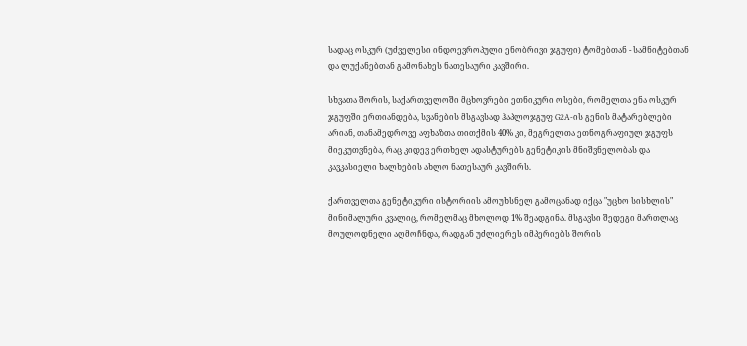სადაც ოსკურ (უძველესი ინდოევროპული ენობრივი ჯგუფი) ტომებთან - სამნიტებთან და ლუქანებთან გამონახეს ნათესაური კავშირი.

სხვათა შორის, საქართველოში მცხოვრები ეთნიკური ოსები, რომელთა ენა ოსკურ ჯგუფში ერთიანდება, სვანების მსგავსად ჰაპლოჯგუფ G2A-ის გენის მატარებლები არიან, თანამედროვე აფხაზთა თითქმის 40% კი, მეგრელთა ეთნოგრაფიულ ჯგუფს მიეკუთვნება, რაც კიდევ ერთხელ ადასტურებს გენეტიკის მნიშვნელობას და კავკასიელი ხალხების ახლო ნათესაურ კავშირს.

ქართველთა გენეტიკური ისტორიის ამოუხსნელ გამოცანად იქცა "უცხო სისხლის" მინიმალური კვალიც, რომელმაც მხოლოდ 1% შეადგინა. მსგავსი შედეგი მართლაც მოულოდნელი აღმოჩნდა, რადგან უძლიერეს იმპერიებს შორის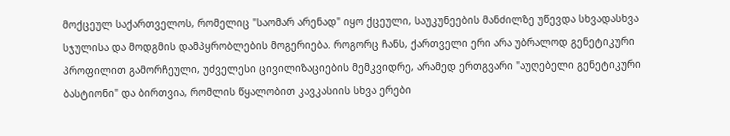მოქცეულ საქართველოს, რომელიც "საომარ არენად" იყო ქცეული, საუკუნეების მანძილზე უწევდა სხვადასხვა სჯულისა და მოდგმის დამპყრობლების მოგერიება. როგორც ჩანს, ქართველი ერი არა უბრალოდ გენეტიკური პროფილით გამორჩეული, უძველესი ცივილიზაციების მემკვიდრე, არამედ ერთგვარი "აუღებელი გენეტიკური ბასტიონი" და ბირთვია, რომლის წყალობით კავკასიის სხვა ერები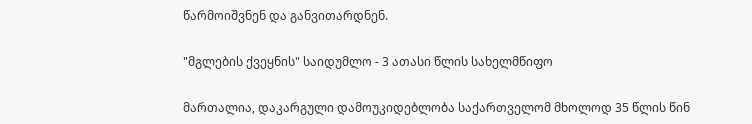წარმოიშვნენ და განვითარდნენ.

"მგლების ქვეყნის" საიდუმლო - 3 ათასი წლის სახელმწიფო

მართალია, დაკარგული დამოუკიდებლობა საქართველომ მხოლოდ 35 წლის წინ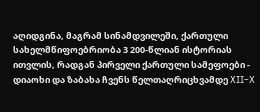აღიდგინა, მაგრამ სინამდვილეში, ქართული სახელმწიფოებრიობა 3 200-წლიან ისტორიას ითვლის, რადგან პირველი ქართული სამეფოები - დიაოხი და ზაბახა ჩვენს წელთაღრიცხვამდე XII–X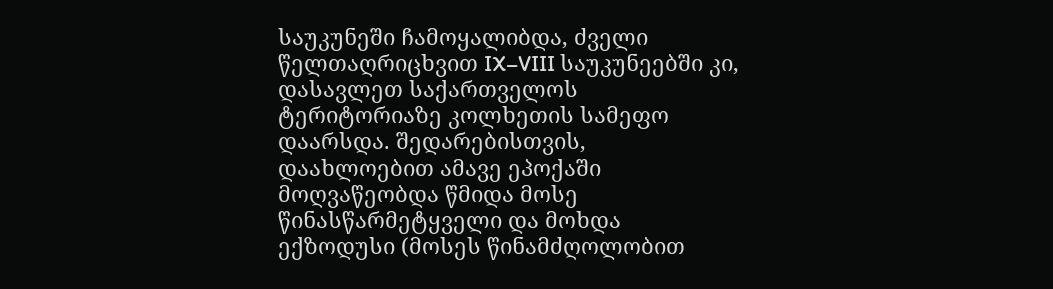საუკუნეში ჩამოყალიბდა, ძველი წელთაღრიცხვით IX–VIII საუკუნეებში კი, დასავლეთ საქართველოს ტერიტორიაზე კოლხეთის სამეფო დაარსდა. შედარებისთვის, დაახლოებით ამავე ეპოქაში მოღვაწეობდა წმიდა მოსე წინასწარმეტყველი და მოხდა ექზოდუსი (მოსეს წინამძღოლობით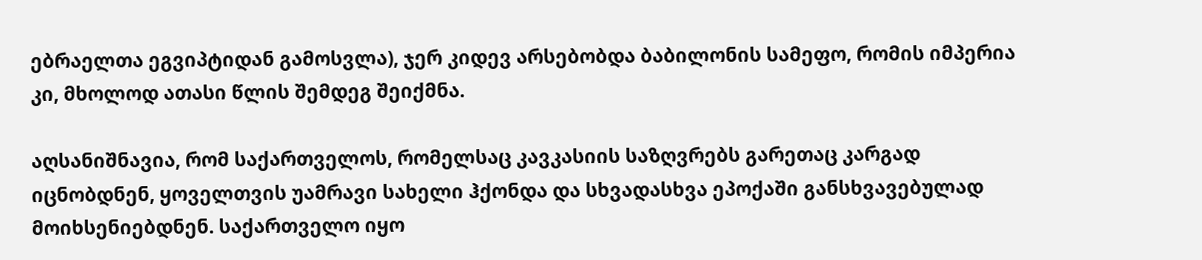ებრაელთა ეგვიპტიდან გამოსვლა), ჯერ კიდევ არსებობდა ბაბილონის სამეფო, რომის იმპერია კი, მხოლოდ ათასი წლის შემდეგ შეიქმნა.

აღსანიშნავია, რომ საქართველოს, რომელსაც კავკასიის საზღვრებს გარეთაც კარგად იცნობდნენ, ყოველთვის უამრავი სახელი ჰქონდა და სხვადასხვა ეპოქაში განსხვავებულად მოიხსენიებდნენ. საქართველო იყო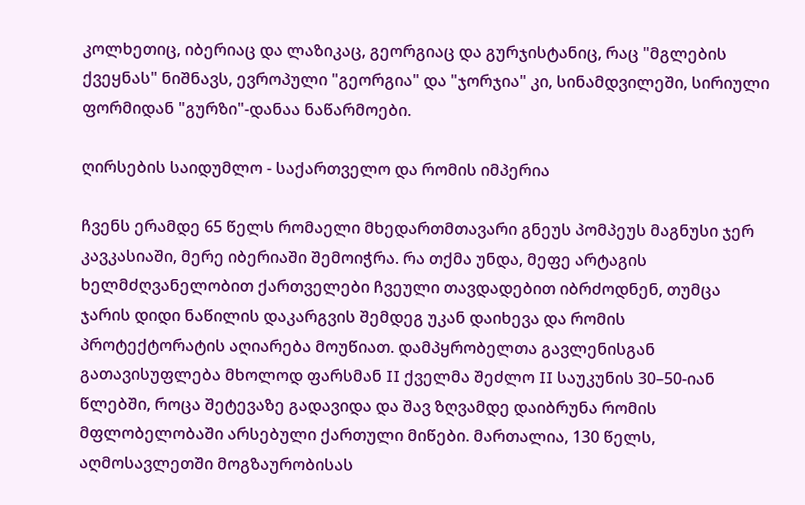კოლხეთიც, იბერიაც და ლაზიკაც, გეორგიაც და გურჯისტანიც, რაც "მგლების ქვეყნას" ნიშნავს, ევროპული "გეორგია" და "ჯორჯია" კი, სინამდვილეში, სირიული ფორმიდან "გურზი"-დანაა ნაწარმოები.

ღირსების საიდუმლო - საქართველო და რომის იმპერია

ჩვენს ერამდე 65 წელს რომაელი მხედართმთავარი გნეუს პომპეუს მაგნუსი ჯერ კავკასიაში, მერე იბერიაში შემოიჭრა. რა თქმა უნდა, მეფე არტაგის ხელმძღვანელობით ქართველები ჩვეული თავდადებით იბრძოდნენ, თუმცა ჯარის დიდი ნაწილის დაკარგვის შემდეგ უკან დაიხევა და რომის პროტექტორატის აღიარება მოუწიათ. დამპყრობელთა გავლენისგან გათავისუფლება მხოლოდ ფარსმან II ქველმა შეძლო II საუკუნის 30–50-იან წლებში, როცა შეტევაზე გადავიდა და შავ ზღვამდე დაიბრუნა რომის მფლობელობაში არსებული ქართული მიწები. მართალია, 130 წელს, აღმოსავლეთში მოგზაურობისას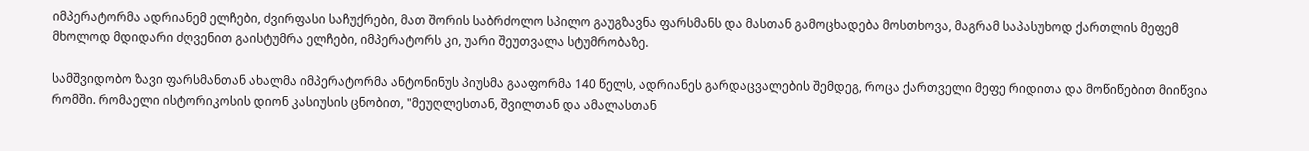იმპერატორმა ადრიანემ ელჩები, ძვირფასი საჩუქრები, მათ შორის საბრძოლო სპილო გაუგზავნა ფარსმანს და მასთან გამოცხადება მოსთხოვა, მაგრამ საპასუხოდ ქართლის მეფემ მხოლოდ მდიდარი ძღვენით გაისტუმრა ელჩები, იმპერატორს კი, უარი შეუთვალა სტუმრობაზე.

სამშვიდობო ზავი ფარსმანთან ახალმა იმპერატორმა ანტონინუს პიუსმა გააფორმა 140 წელს, ადრიანეს გარდაცვალების შემდეგ, როცა ქართველი მეფე რიდითა და მოწიწებით მიიწვია რომში. რომაელი ისტორიკოსის დიონ კასიუსის ცნობით, "მეუღლესთან, შვილთან და ამალასთან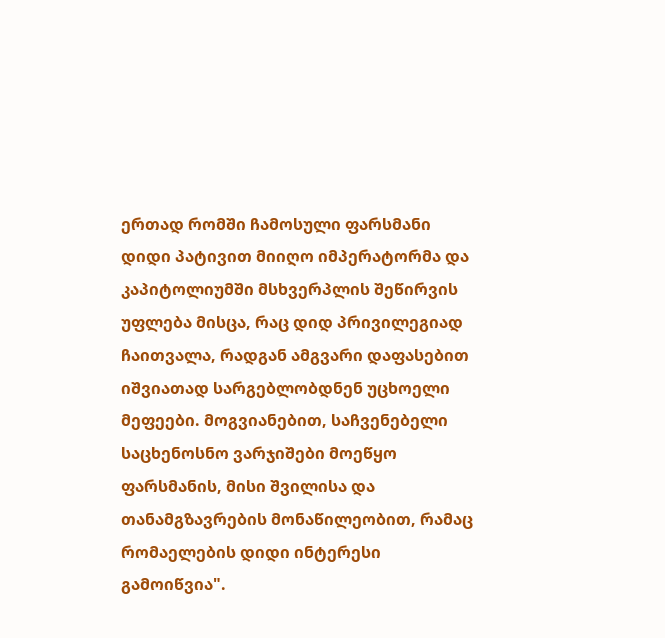ერთად რომში ჩამოსული ფარსმანი  დიდი პატივით მიიღო იმპერატორმა და კაპიტოლიუმში მსხვერპლის შეწირვის უფლება მისცა, რაც დიდ პრივილეგიად ჩაითვალა, რადგან ამგვარი დაფასებით იშვიათად სარგებლობდნენ უცხოელი მეფეები. მოგვიანებით, საჩვენებელი საცხენოსნო ვარჯიშები მოეწყო ფარსმანის, მისი შვილისა და თანამგზავრების მონაწილეობით, რამაც რომაელების დიდი ინტერესი გამოიწვია".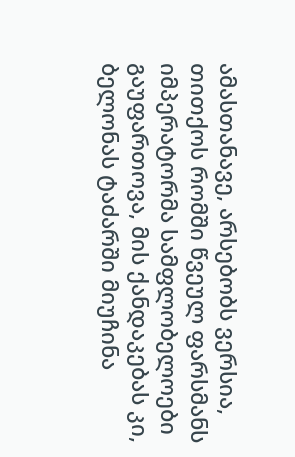ამასთანავე, არსებობს ვერსია, თითქოს რომში წვეულ ფარსმანს იმპერატორმა სამფლობელოები გაუფართოვა, მის ქანდაკებას კი, ბელონას ტაძარში მიუჩინა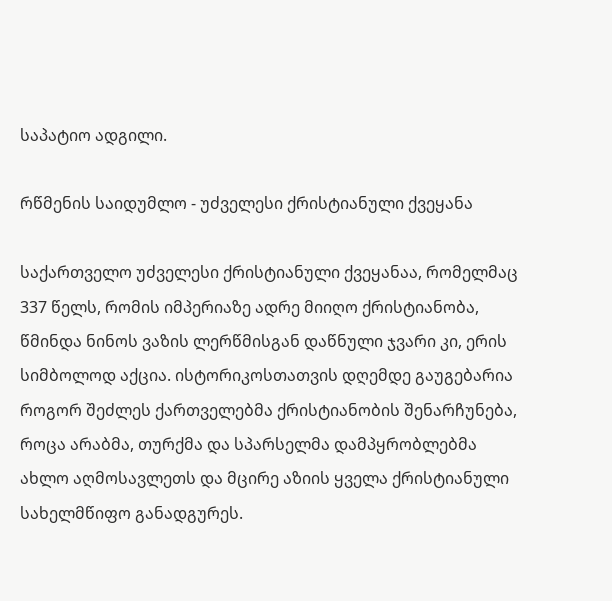საპატიო ადგილი.

რწმენის საიდუმლო - უძველესი ქრისტიანული ქვეყანა

საქართველო უძველესი ქრისტიანული ქვეყანაა, რომელმაც 337 წელს, რომის იმპერიაზე ადრე მიიღო ქრისტიანობა, წმინდა ნინოს ვაზის ლერწმისგან დაწნული ჯვარი კი, ერის სიმბოლოდ აქცია. ისტორიკოსთათვის დღემდე გაუგებარია როგორ შეძლეს ქართველებმა ქრისტიანობის შენარჩუნება, როცა არაბმა, თურქმა და სპარსელმა დამპყრობლებმა ახლო აღმოსავლეთს და მცირე აზიის ყველა ქრისტიანული სახელმწიფო განადგურეს.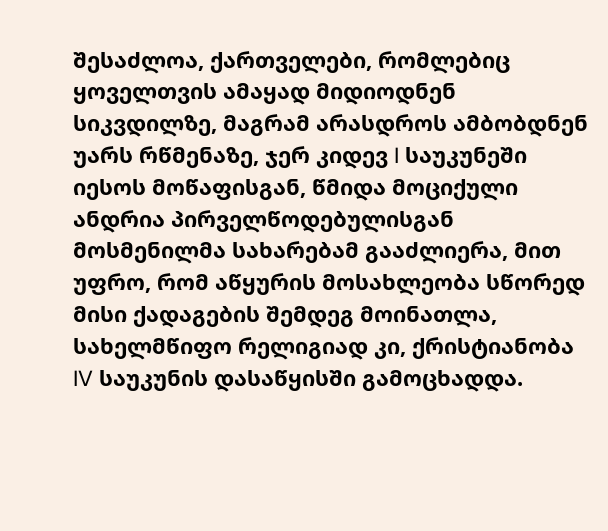შესაძლოა, ქართველები, რომლებიც ყოველთვის ამაყად მიდიოდნენ სიკვდილზე, მაგრამ არასდროს ამბობდნენ უარს რწმენაზე, ჯერ კიდევ I საუკუნეში იესოს მოწაფისგან, წმიდა მოციქული ანდრია პირველწოდებულისგან მოსმენილმა სახარებამ გააძლიერა, მით უფრო, რომ აწყურის მოსახლეობა სწორედ მისი ქადაგების შემდეგ მოინათლა, სახელმწიფო რელიგიად კი, ქრისტიანობა IV საუკუნის დასაწყისში გამოცხადდა.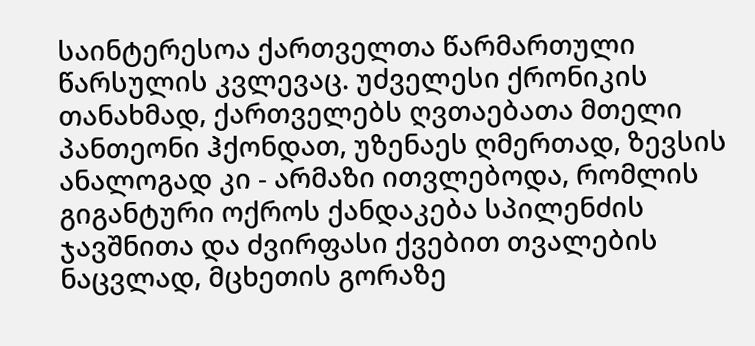საინტერესოა ქართველთა წარმართული წარსულის კვლევაც. უძველესი ქრონიკის თანახმად, ქართველებს ღვთაებათა მთელი პანთეონი ჰქონდათ, უზენაეს ღმერთად, ზევსის ანალოგად კი - არმაზი ითვლებოდა, რომლის გიგანტური ოქროს ქანდაკება სპილენძის ჯავშნითა და ძვირფასი ქვებით თვალების ნაცვლად, მცხეთის გორაზე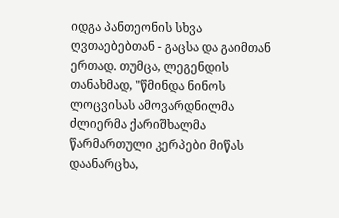იდგა პანთეონის სხვა ღვთაებებთან - გაცსა და გაიმთან ერთად. თუმცა, ლეგენდის თანახმად, "წმინდა ნინოს ლოცვისას ამოვარდნილმა ძლიერმა ქარიშხალმა წარმართული კერპები მიწას დაანარცხა,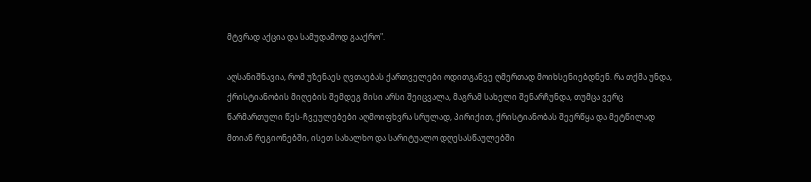მტვრად აქცია და სამუდამოდ გააქრო".

აღსანიშნავია, რომ უზენაეს ღვთაებას ქართველები ოდითგანვე ღმერთად მოიხსენიებდნენ. რა თქმა უნდა, ქრისტიანობის მიღების შემდეგ მისი არსი შეიცვალა, მაგრამ სახელი შენარჩუნდა, თუმცა ვერც წარმართული წეს-ჩვეულებები აღმოიფხვრა სრულად, პირიქით, ქრისტიანობას შეერწყა და მეტწილად მთიან რეგიონებში, ისეთ სახალხო და სარიტუალო დღესასწაულებში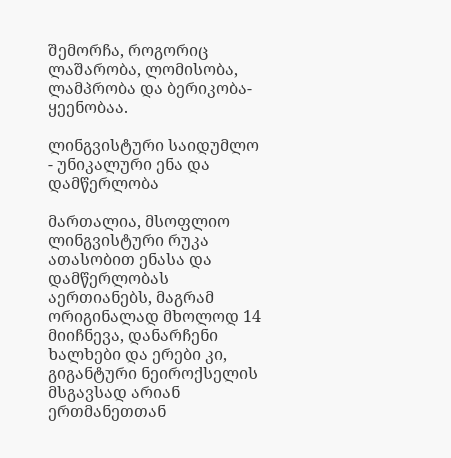შემორჩა, როგორიც ლაშარობა, ლომისობა, ლამპრობა და ბერიკობა-ყეენობაა.

ლინგვისტური საიდუმლო - უნიკალური ენა და დამწერლობა

მართალია, მსოფლიო ლინგვისტური რუკა ათასობით ენასა და დამწერლობას აერთიანებს, მაგრამ ორიგინალად მხოლოდ 14 მიიჩნევა, დანარჩენი ხალხები და ერები კი, გიგანტური ნეიროქსელის მსგავსად არიან ერთმანეთთან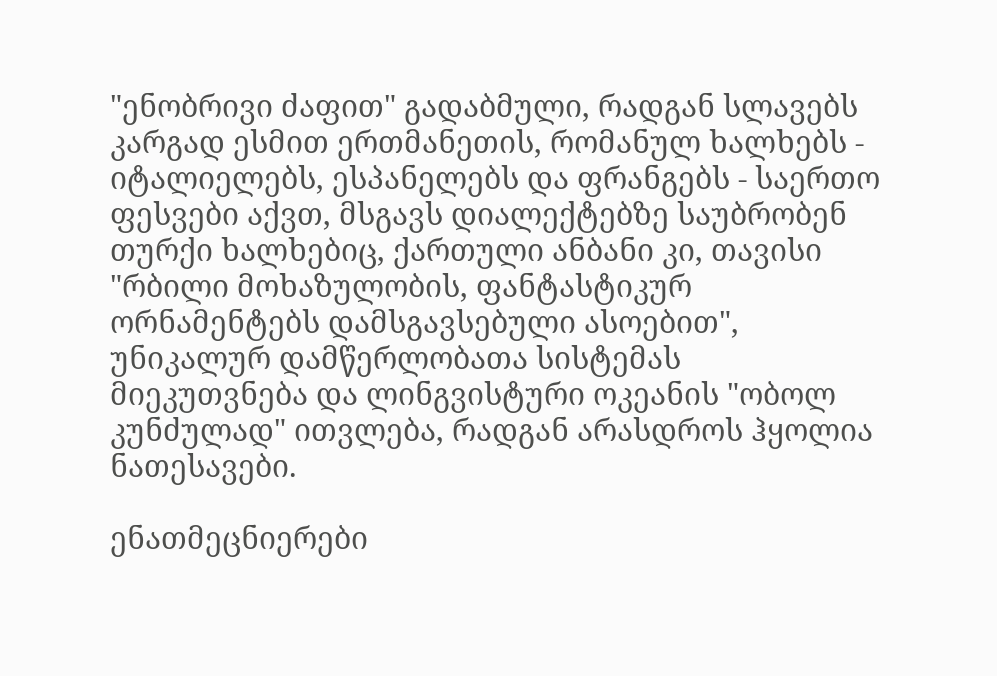"ენობრივი ძაფით" გადაბმული, რადგან სლავებს კარგად ესმით ერთმანეთის, რომანულ ხალხებს - იტალიელებს, ესპანელებს და ფრანგებს - საერთო ფესვები აქვთ, მსგავს დიალექტებზე საუბრობენ თურქი ხალხებიც, ქართული ანბანი კი, თავისი "რბილი მოხაზულობის, ფანტასტიკურ ორნამენტებს დამსგავსებული ასოებით", უნიკალურ დამწერლობათა სისტემას მიეკუთვნება და ლინგვისტური ოკეანის "ობოლ კუნძულად" ითვლება, რადგან არასდროს ჰყოლია ნათესავები.

ენათმეცნიერები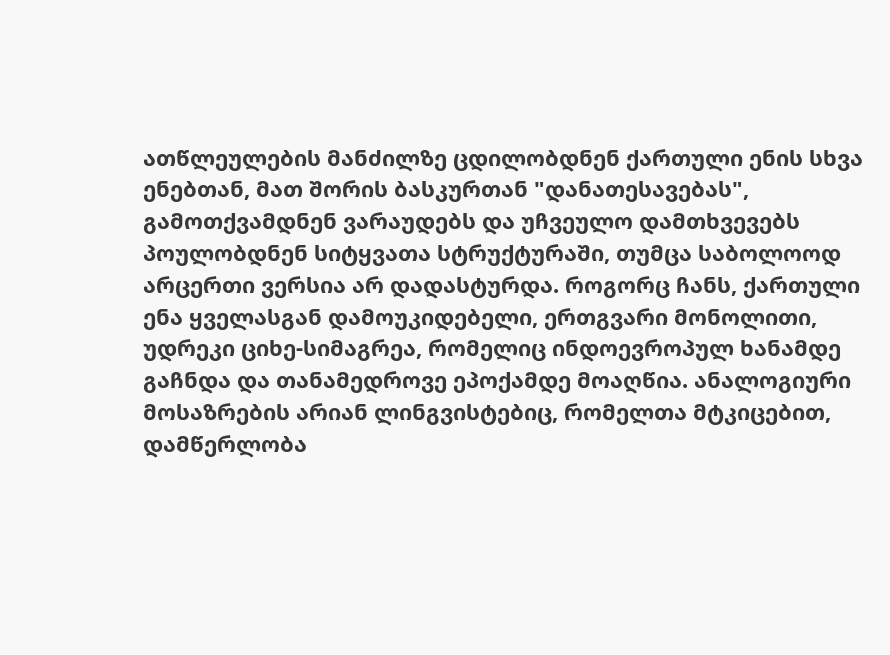ათწლეულების მანძილზე ცდილობდნენ ქართული ენის სხვა ენებთან, მათ შორის ბასკურთან "დანათესავებას", გამოთქვამდნენ ვარაუდებს და უჩვეულო დამთხვევებს პოულობდნენ სიტყვათა სტრუქტურაში, თუმცა საბოლოოდ არცერთი ვერსია არ დადასტურდა. როგორც ჩანს, ქართული ენა ყველასგან დამოუკიდებელი, ერთგვარი მონოლითი, უდრეკი ციხე-სიმაგრეა, რომელიც ინდოევროპულ ხანამდე გაჩნდა და თანამედროვე ეპოქამდე მოაღწია. ანალოგიური მოსაზრების არიან ლინგვისტებიც, რომელთა მტკიცებით, დამწერლობა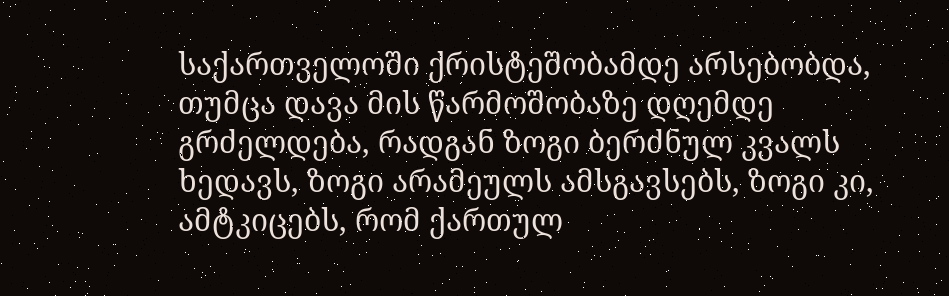საქართველოში ქრისტეშობამდე არსებობდა, თუმცა დავა მის წარმოშობაზე დღემდე გრძელდება, რადგან ზოგი ბერძნულ კვალს ხედავს, ზოგი არამეულს ამსგავსებს, ზოგი კი, ამტკიცებს, რომ ქართულ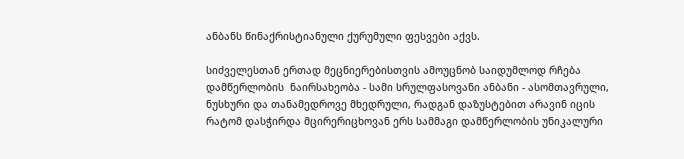ანბანს წინაქრისტიანული ქურუმული ფესვები აქვს.

სიძველესთან ერთად მეცნიერებისთვის ამოუცნობ საიდუმლოდ რჩება დამწერლობის  ნაირსახეობა - სამი სრულფასოვანი ანბანი - ასომთავრული, ნუსხური და თანამედროვე მხედრული, რადგან დაზუსტებით არავინ იცის რატომ დასჭირდა მცირერიცხოვან ერს სამმაგი დამწერლობის უნიკალური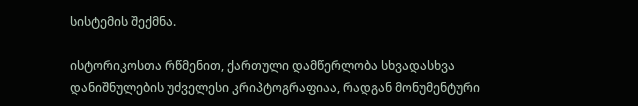სისტემის შექმნა.

ისტორიკოსთა რწმენით, ქართული დამწერლობა სხვადასხვა დანიშნულების უძველესი კრიპტოგრაფიაა, რადგან მონუმენტური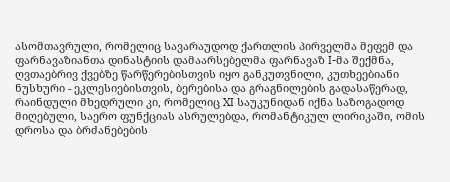ასომთავრული, რომელიც სავარაუდოდ ქართლის პირველმა მეფემ და ფარნავაზიანთა დინასტიის დამაარსებელმა ფარნავაზ I-მა შექმნა, ღვთაებრივ ქვებზე წარწერებისთვის იყო განკუთვნილი, კუთხეებიანი ნუსხური - ეკლესიებისთვის, ბერებისა და გრაგნილების გადასაწერად, რაინდული მხედრული კი, რომელიც XI საუკუნიდან იქნა საზოგადოდ მიღებული, საერო ფუნქციას ასრულებდა, რომანტიკულ ლირიკაში, ომის დროსა და ბრძანებების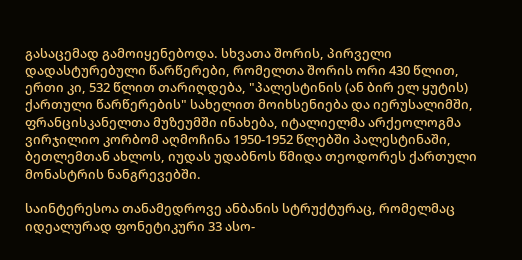გასაცემად გამოიყენებოდა. სხვათა შორის, პირველი დადასტურებული წარწერები, რომელთა შორის ორი 430 წლით, ერთი კი, 532 წლით თარიღდება, "პალესტინის (ან ბირ ელ ყუტის) ქართული წარწერების" სახელით მოიხსენიება და იერუსალიმში, ფრანცისკანელთა მუზეუმში ინახება, იტალიელმა არქეოლოგმა ვირჯილიო კორბომ აღმოჩინა 1950-1952 წლებში პალესტინაში, ბეთლემთან ახლოს, იუდას უდაბნოს წმიდა თეოდორეს ქართული მონასტრის ნანგრევებში.

საინტერესოა თანამედროვე ანბანის სტრუქტურაც, რომელმაც იდეალურად ფონეტიკური 33 ასო-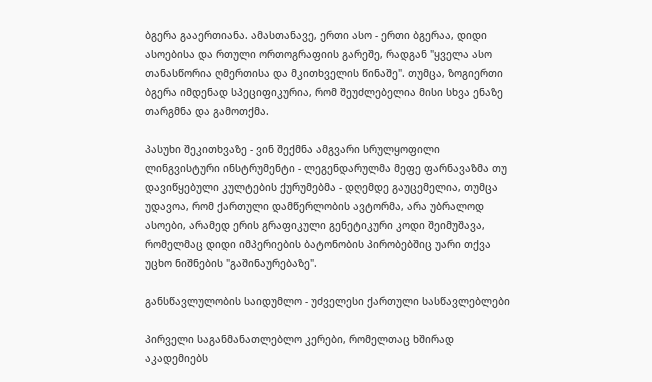ბგერა გააერთიანა. ამასთანავე, ერთი ასო - ერთი ბგერაა, დიდი ასოებისა და რთული ორთოგრაფიის გარეშე, რადგან "ყველა ასო თანასწორია ღმერთისა და მკითხველის წინაშე". თუმცა, ზოგიერთი ბგერა იმდენად სპეციფიკურია, რომ შეუძლებელია მისი სხვა ენაზე თარგმნა და გამოთქმა.

პასუხი შეკითხვაზე - ვინ შექმნა ამგვარი სრულყოფილი ლინგვისტური ინსტრუმენტი - ლეგენდარულმა მეფე ფარნავაზმა თუ დავიწყებული კულტების ქურუმებმა - დღემდე გაუცემელია, თუმცა უდავოა, რომ ქართული დამწერლობის ავტორმა, არა უბრალოდ ასოები, არამედ ერის გრაფიკული გენეტიკური კოდი შეიმუშავა, რომელმაც დიდი იმპერიების ბატონობის პირობებშიც უარი თქვა უცხო ნიშნების "გაშინაურებაზე".

განსწავლულობის საიდუმლო - უძველესი ქართული სასწავლებლები

პირველი საგანმანათლებლო კერები, რომელთაც ხშირად აკადემიებს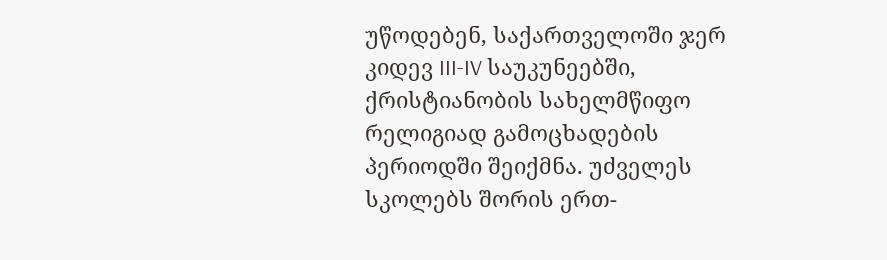უწოდებენ, საქართველოში ჯერ კიდევ III-IV საუკუნეებში, ქრისტიანობის სახელმწიფო რელიგიად გამოცხადების პერიოდში შეიქმნა. უძველეს სკოლებს შორის ერთ-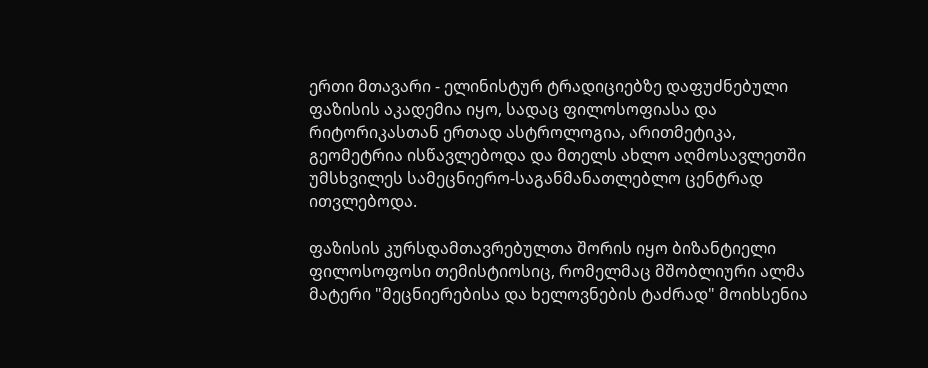ერთი მთავარი - ელინისტურ ტრადიციებზე დაფუძნებული ფაზისის აკადემია იყო, სადაც ფილოსოფიასა და რიტორიკასთან ერთად ასტროლოგია, არითმეტიკა, გეომეტრია ისწავლებოდა და მთელს ახლო აღმოსავლეთში უმსხვილეს სამეცნიერო-საგანმანათლებლო ცენტრად ითვლებოდა.

ფაზისის კურსდამთავრებულთა შორის იყო ბიზანტიელი ფილოსოფოსი თემისტიოსიც, რომელმაც მშობლიური ალმა მატერი "მეცნიერებისა და ხელოვნების ტაძრად" მოიხსენია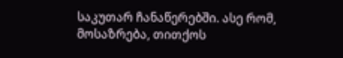საკუთარ ჩანაწერებში. ასე რომ, მოსაზრება, თითქოს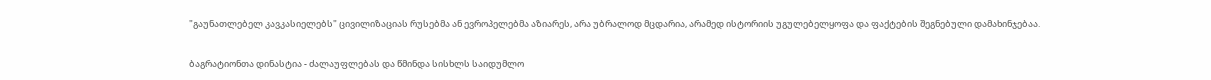"გაუნათლებელ კავკასიელებს" ცივილიზაციას რუსებმა ან ევროპელებმა აზიარეს, არა უბრალოდ მცდარია, არამედ ისტორიის უგულებელყოფა და ფაქტების შეგნებული დამახინჯებაა.

ბაგრატიონთა დინასტია - ძალაუფლებას და წმინდა სისხლს საიდუმლო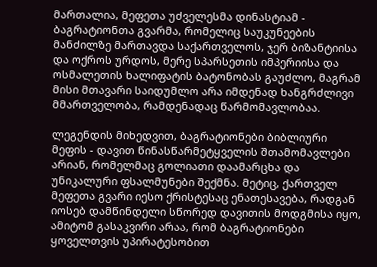მართალია, მეფეთა უძველესმა დინასტიამ - ბაგრატიონთა გვარმა, რომელიც საუკუნეების მანძილზე მართავდა საქართველოს, ჯერ ბიზანტიისა და ოქროს ურდოს, მერე სპარსეთის იმპერიისა და ოსმალეთის ხალიფატის ბატონობას გაუძლო, მაგრამ მისი მთავარი საიდუმლო არა იმდენად ხანგრძლივი მმართველობა, რამდენადაც წარმომავლობაა.

ლეგენდის მიხედვით, ბაგრატიონები ბიბლიური მეფის - დავით წინასწარმეტყველის შთამომავლები არიან, რომელმაც გოლიათი დაამარცხა და უნიკალური ფსალმუნები შექმნა. მეტიც, ქართველ მეფეთა გვარი იესო ქრისტესაც ენათესავება, რადგან იოსებ დამწინდელი სწორედ დავითის მოდგმისა იყო, ამიტომ გასაკვირი არაა, რომ ბაგრატიონები ყოველთვის უპირატესობით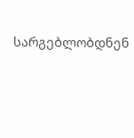სარგებლობდნენ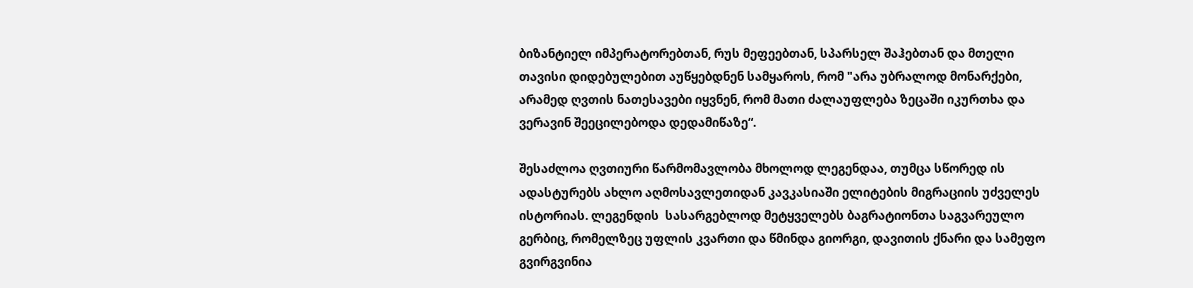ბიზანტიელ იმპერატორებთან, რუს მეფეებთან, სპარსელ შაჰებთან და მთელი თავისი დიდებულებით აუწყებდნენ სამყაროს, რომ "არა უბრალოდ მონარქები, არამედ ღვთის ნათესავები იყვნენ, რომ მათი ძალაუფლება ზეცაში იკურთხა და ვერავინ შეეცილებოდა დედამიწაზე“.

შესაძლოა ღვთიური წარმომავლობა მხოლოდ ლეგენდაა, თუმცა სწორედ ის ადასტურებს ახლო აღმოსავლეთიდან კავკასიაში ელიტების მიგრაციის უძველეს ისტორიას. ლეგენდის  სასარგებლოდ მეტყველებს ბაგრატიონთა საგვარეულო გერბიც, რომელზეც უფლის კვართი და წმინდა გიორგი, დავითის ქნარი და სამეფო გვირგვინია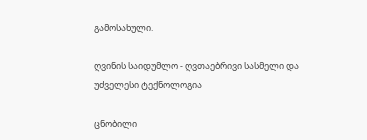გამოსახული.

ღვინის საიდუმლო - ღვთაებრივი სასმელი და უძველესი ტექნოლოგია

ცნობილი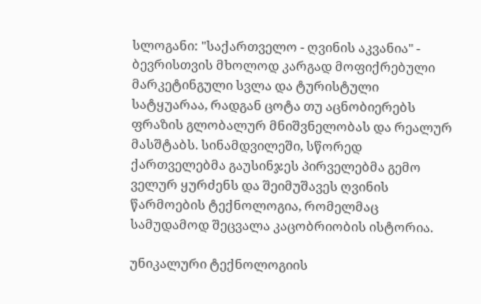სლოგანი: "საქართველო - ღვინის აკვანია" - ბევრისთვის მხოლოდ კარგად მოფიქრებული მარკეტინგული სვლა და ტურისტული სატყუარაა, რადგან ცოტა თუ აცნობიერებს ფრაზის გლობალურ მნიშვნელობას და რეალურ მასშტაბს. სინამდვილეში, სწორედ ქართველებმა გაუსინჯეს პირველებმა გემო ველურ ყურძენს და შეიმუშავეს ღვინის წარმოების ტექნოლოგია, რომელმაც სამუდამოდ შეცვალა კაცობრიობის ისტორია.

უნიკალური ტექნოლოგიის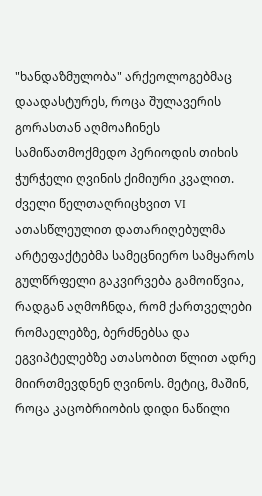"ხანდაზმულობა" არქეოლოგებმაც დაადასტურეს, როცა შულავერის გორასთან აღმოაჩინეს სამიწათმოქმედო პერიოდის თიხის ჭურჭელი ღვინის ქიმიური კვალით. ძველი წელთაღრიცხვით VI ათასწლეულით დათარიღებულმა არტეფაქტებმა სამეცნიერო სამყაროს გულწრფელი გაკვირვება გამოიწვია, რადგან აღმოჩნდა, რომ ქართველები რომაელებზე, ბერძნებსა და ეგვიპტელებზე ათასობით წლით ადრე მიირთმევდნენ ღვინოს. მეტიც, მაშინ, როცა კაცობრიობის დიდი ნაწილი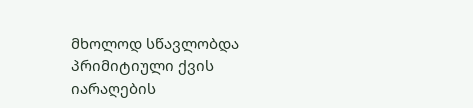მხოლოდ სწავლობდა პრიმიტიული ქვის იარაღების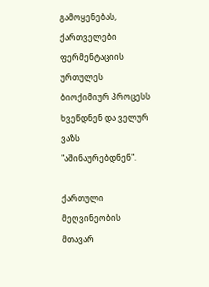გამოყენებას, ქართველები ფერმენტაციის ურთულეს ბიოქიმიურ პროცესს ხვეწდნენ და ველურ ვაზს "აშინაურებდნენ".

ქართული მეღვინეობის მთავარ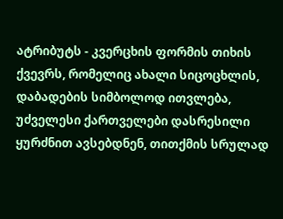ატრიბუტს - კვერცხის ფორმის თიხის ქვევრს, რომელიც ახალი სიცოცხლის, დაბადების სიმბოლოდ ითვლება, უძველესი ქართველები დასრესილი ყურძნით ავსებდნენ, თითქმის სრულად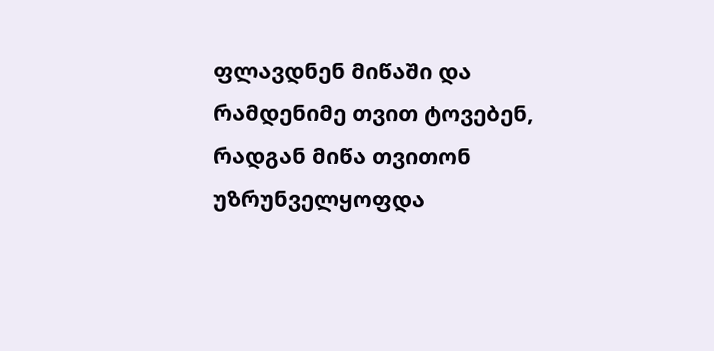ფლავდნენ მიწაში და რამდენიმე თვით ტოვებენ, რადგან მიწა თვითონ უზრუნველყოფდა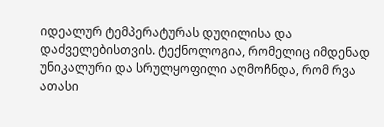იდეალურ ტემპერატურას დუღილისა და დაძველებისთვის. ტექნოლოგია, რომელიც იმდენად უნიკალური და სრულყოფილი აღმოჩნდა, რომ რვა ათასი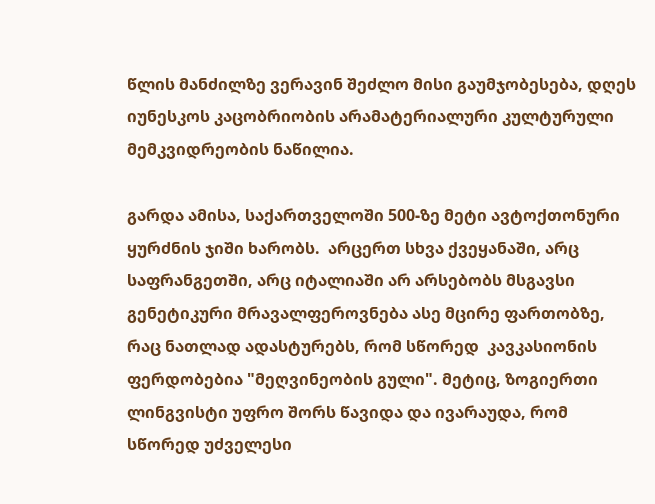წლის მანძილზე ვერავინ შეძლო მისი გაუმჯობესება, დღეს იუნესკოს კაცობრიობის არამატერიალური კულტურული მემკვიდრეობის ნაწილია.

გარდა ამისა, საქართველოში 500-ზე მეტი ავტოქთონური ყურძნის ჯიში ხარობს.  არცერთ სხვა ქვეყანაში, არც საფრანგეთში, არც იტალიაში არ არსებობს მსგავსი გენეტიკური მრავალფეროვნება ასე მცირე ფართობზე, რაც ნათლად ადასტურებს, რომ სწორედ  კავკასიონის ფერდობებია "მეღვინეობის გული". მეტიც, ზოგიერთი ლინგვისტი უფრო შორს წავიდა და ივარაუდა, რომ სწორედ უძველესი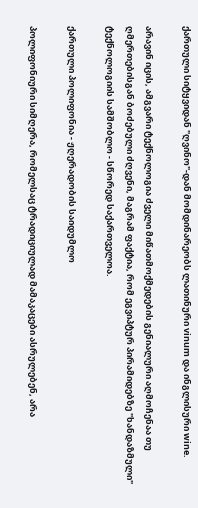ქართული სიტყვიდან "ღვინო"-დან მომდინარეობს ლათინური vinum და ინგლისური wine.

არავინ იცის, ამგვარი ტექნოლოგია ძველი მიწათმოქმედების გენიალური აღმოჩენაა თუ ღმერთებისგან ბოძებული ძღვენი, მაგრამ ფაქტია, რომ ეგვიპტურ პირამიდებზე "ხანდაზმული" ტექნოლოგიის სამშობლო - სწორედ საქართველოა.

ქართული პოლიფონია - ჟღერადობის საიდუმლო

პოლიფონიური სიმღერა, რომელსაც ტრადიციულად მამაკაცები ასრულებენ, არა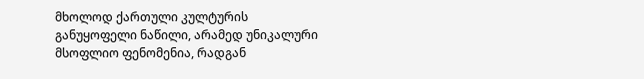მხოლოდ ქართული კულტურის განუყოფელი ნაწილი, არამედ უნიკალური მსოფლიო ფენომენია, რადგან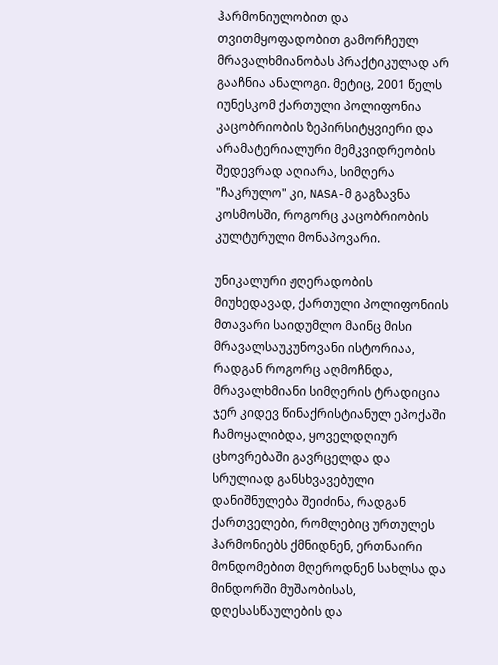ჰარმონიულობით და თვითმყოფადობით გამორჩეულ მრავალხმიანობას პრაქტიკულად არ გააჩნია ანალოგი. მეტიც, 2001 წელს იუნესკომ ქართული პოლიფონია კაცობრიობის ზეპირსიტყვიერი და არამატერიალური მემკვიდრეობის შედევრად აღიარა, სიმღერა "ჩაკრულო" კი, NASA-მ გაგზავნა კოსმოსში, როგორც კაცობრიობის კულტურული მონაპოვარი.

უნიკალური ჟღერადობის მიუხედავად, ქართული პოლიფონიის მთავარი საიდუმლო მაინც მისი მრავალსაუკუნოვანი ისტორიაა, რადგან როგორც აღმოჩნდა, მრავალხმიანი სიმღერის ტრადიცია ჯერ კიდევ წინაქრისტიანულ ეპოქაში ჩამოყალიბდა, ყოველდღიურ ცხოვრებაში გავრცელდა და სრულიად განსხვავებული დანიშნულება შეიძინა, რადგან ქართველები, რომლებიც ურთულეს ჰარმონიებს ქმნიდნენ, ერთნაირი მონდომებით მღეროდნენ სახლსა და მინდორში მუშაობისას, დღესასწაულების და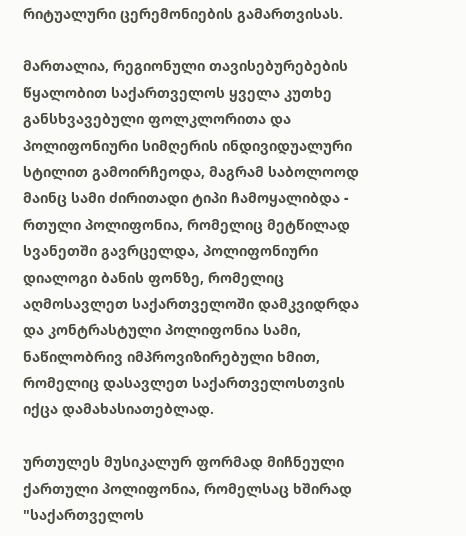რიტუალური ცერემონიების გამართვისას.

მართალია, რეგიონული თავისებურებების წყალობით საქართველოს ყველა კუთხე განსხვავებული ფოლკლორითა და პოლიფონიური სიმღერის ინდივიდუალური სტილით გამოირჩეოდა, მაგრამ საბოლოოდ მაინც სამი ძირითადი ტიპი ჩამოყალიბდა - რთული პოლიფონია, რომელიც მეტწილად სვანეთში გავრცელდა, პოლიფონიური დიალოგი ბანის ფონზე, რომელიც აღმოსავლეთ საქართველოში დამკვიდრდა და კონტრასტული პოლიფონია სამი, ნაწილობრივ იმპროვიზირებული ხმით, რომელიც დასავლეთ საქართველოსთვის იქცა დამახასიათებლად.

ურთულეს მუსიკალურ ფორმად მიჩნეული ქართული პოლიფონია, რომელსაც ხშირად "საქართველოს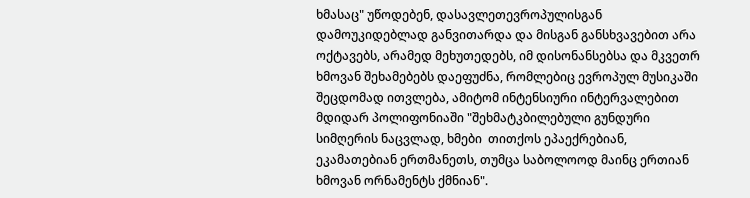ხმასაც" უწოდებენ, დასავლეთევროპულისგან დამოუკიდებლად განვითარდა და მისგან განსხვავებით არა ოქტავებს, არამედ მეხუთედებს, იმ დისონანსებსა და მკვეთრ ხმოვან შეხამებებს დაეფუძნა, რომლებიც ევროპულ მუსიკაში შეცდომად ითვლება, ამიტომ ინტენსიური ინტერვალებით მდიდარ პოლიფონიაში "შეხმატკბილებული გუნდური სიმღერის ნაცვლად, ხმები  თითქოს ეპაექრებიან, ეკამათებიან ერთმანეთს, თუმცა საბოლოოდ მაინც ერთიან ხმოვან ორნამენტს ქმნიან".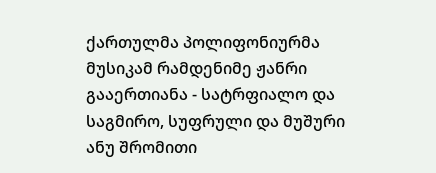ქართულმა პოლიფონიურმა მუსიკამ რამდენიმე ჟანრი გააერთიანა - სატრფიალო და საგმირო, სუფრული და მუშური ანუ შრომითი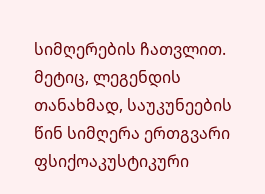სიმღერების ჩათვლით. მეტიც, ლეგენდის თანახმად, საუკუნეების წინ სიმღერა ერთგვარი ფსიქოაკუსტიკური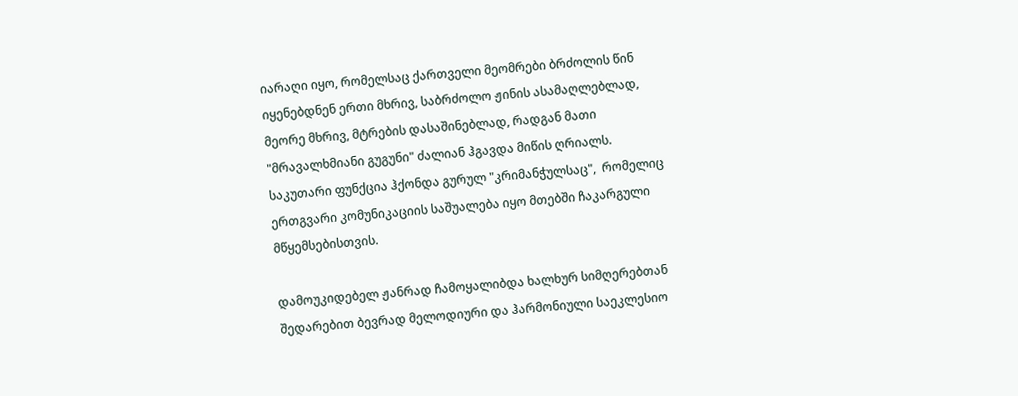იარაღი იყო, რომელსაც ქართველი მეომრები ბრძოლის წინ იყენებდნენ ერთი მხრივ, საბრძოლო ჟინის ასამაღლებლად, მეორე მხრივ, მტრების დასაშინებლად, რადგან მათი "მრავალხმიანი გუგუნი" ძალიან ჰგავდა მიწის ღრიალს. საკუთარი ფუნქცია ჰქონდა გურულ "კრიმანჭულსაც",  რომელიც ერთგვარი კომუნიკაციის საშუალება იყო მთებში ჩაკარგული მწყემსებისთვის.

დამოუკიდებელ ჟანრად ჩამოყალიბდა ხალხურ სიმღერებთან შედარებით ბევრად მელოდიური და ჰარმონიული საეკლესიო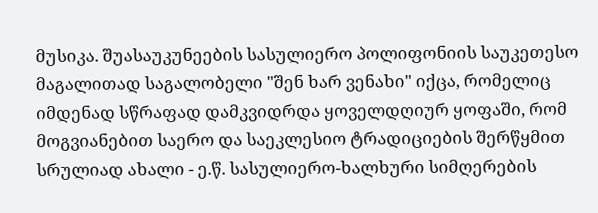მუსიკა. შუასაუკუნეების სასულიერო პოლიფონიის საუკეთესო მაგალითად საგალობელი "შენ ხარ ვენახი" იქცა, რომელიც იმდენად სწრაფად დამკვიდრდა ყოველდღიურ ყოფაში, რომ მოგვიანებით საერო და საეკლესიო ტრადიციების შერწყმით სრულიად ახალი - ე.წ. სასულიერო-ხალხური სიმღერების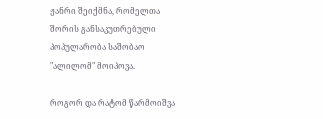ჟანრი შეიქმნა, რომელთა შორის განსაკუთრებული პოპულარობა საშობაო "ალილომ" მოიპოვა.

როგორ და რატომ წარმოიშვა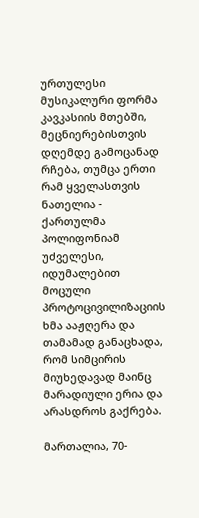ურთულესი მუსიკალური ფორმა კავკასიის მთებში, მეცნიერებისთვის დღემდე გამოცანად რჩება, თუმცა ერთი რამ ყველასთვის ნათელია - ქართულმა პოლიფონიამ უძველესი, იდუმალებით მოცული პროტოცივილიზაციის ხმა ააჟღერა და თამამად განაცხადა, რომ სიმცირის მიუხედავად მაინც მარადიული ერია და არასდროს გაქრება.

მართალია, 70-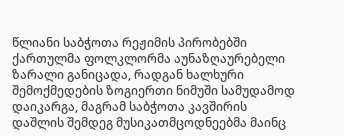წლიანი საბჭოთა რეჟიმის პირობებში ქართულმა ფოლკლორმა აუნაზღაურებელი ზარალი განიცადა, რადგან ხალხური შემოქმედების ზოგიერთი ნიმუში სამუდამოდ დაიკარგა, მაგრამ საბჭოთა კავშირის დაშლის შემდეგ მუსიკათმცოდნეებმა მაინც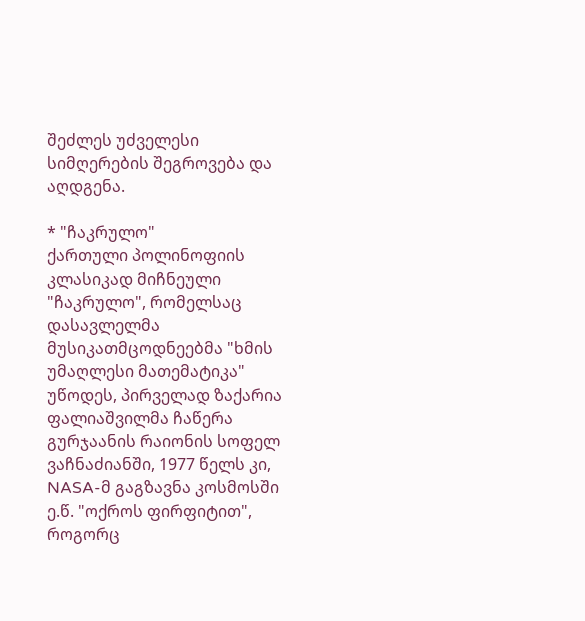შეძლეს უძველესი სიმღერების შეგროვება და აღდგენა.

* "ჩაკრულო"
ქართული პოლინოფიის კლასიკად მიჩნეული "ჩაკრულო", რომელსაც დასავლელმა მუსიკათმცოდნეებმა "ხმის უმაღლესი მათემატიკა" უწოდეს, პირველად ზაქარია ფალიაშვილმა ჩაწერა გურჯაანის რაიონის სოფელ ვაჩნაძიანში, 1977 წელს კი, NASA-მ გაგზავნა კოსმოსში ე.წ. "ოქროს ფირფიტით", როგორც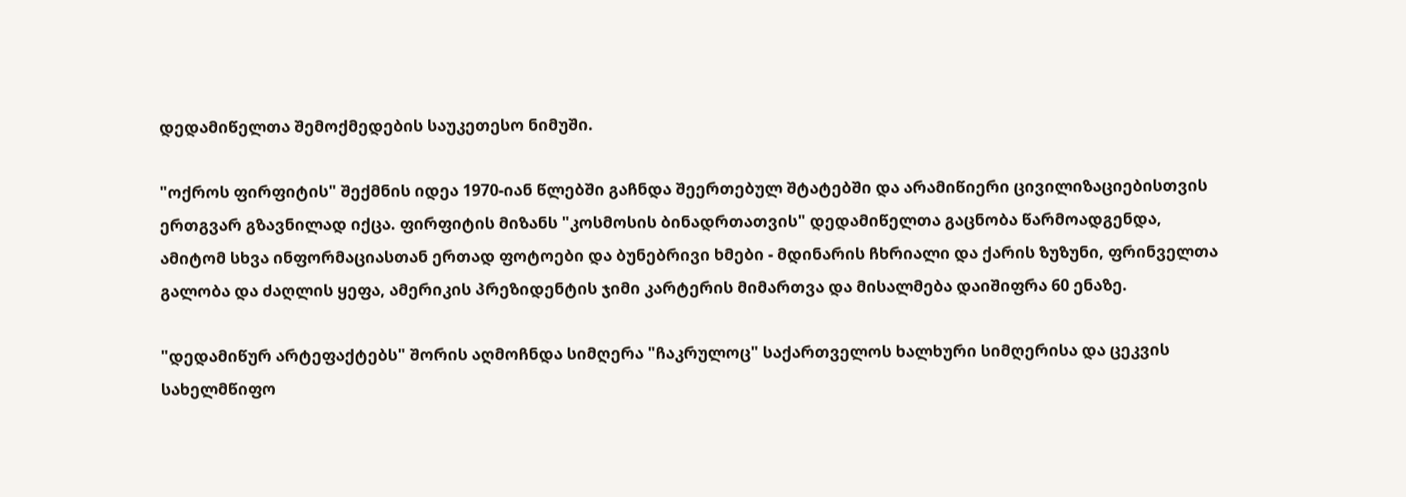დედამიწელთა შემოქმედების საუკეთესო ნიმუში.

"ოქროს ფირფიტის" შექმნის იდეა 1970-იან წლებში გაჩნდა შეერთებულ შტატებში და არამიწიერი ცივილიზაციებისთვის ერთგვარ გზავნილად იქცა. ფირფიტის მიზანს "კოსმოსის ბინადრთათვის" დედამიწელთა გაცნობა წარმოადგენდა, ამიტომ სხვა ინფორმაციასთან ერთად ფოტოები და ბუნებრივი ხმები - მდინარის ჩხრიალი და ქარის ზუზუნი, ფრინველთა გალობა და ძაღლის ყეფა, ამერიკის პრეზიდენტის ჯიმი კარტერის მიმართვა და მისალმება დაიშიფრა 60 ენაზე.

"დედამიწურ არტეფაქტებს" შორის აღმოჩნდა სიმღერა "ჩაკრულოც" საქართველოს ხალხური სიმღერისა და ცეკვის სახელმწიფო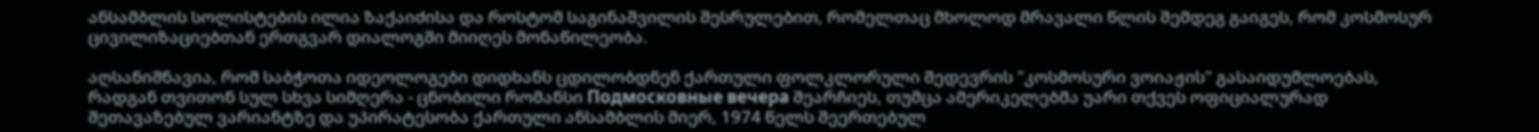ანსამბლის სოლისტების ილია ზაქაიძისა და როსტომ საგინაშვილის შესრულებით, რომელთაც მხოლოდ მრავალი წლის შემდეგ გაიგეს, რომ კოსმოსურ ცივილიზაციებთან ერთგვარ დიალოგში მიიღეს მონაწილეობა.

აღსანიშნავია, რომ საბჭოთა იდეოლოგები დიდხანს ცდილობდნენ ქართული ფოლკლორული შედევრის "კოსმოსური ვოიაჟის" გასაიდუმლოებას, რადგან თვითონ სულ სხვა სიმღერა - ცნობილი რომანსი Подмосковные вечера შეარჩიეს, თუმცა ამერიკელებმა უარი თქვეს ოფიციალურად შეთავაზებულ ვარიანტზე და უპირატესობა ქართული ანსამბლის მიერ, 1974 წელს შეერთებულ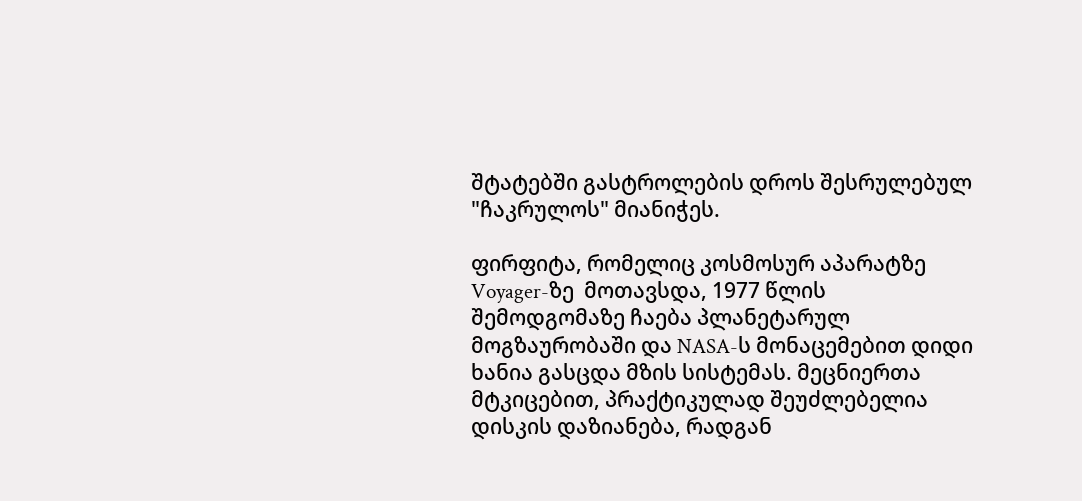შტატებში გასტროლების დროს შესრულებულ "ჩაკრულოს" მიანიჭეს.

ფირფიტა, რომელიც კოსმოსურ აპარატზე Voyager-ზე  მოთავსდა, 1977 წლის შემოდგომაზე ჩაება პლანეტარულ მოგზაურობაში და NASA-ს მონაცემებით დიდი ხანია გასცდა მზის სისტემას. მეცნიერთა მტკიცებით, პრაქტიკულად შეუძლებელია დისკის დაზიანება, რადგან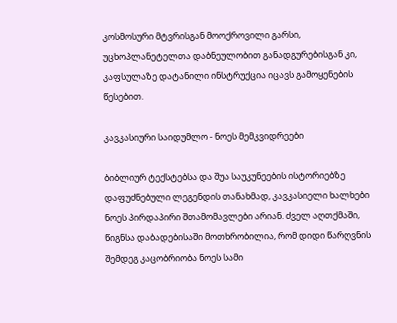კოსმოსური მტვრისგან მოოქროვილი გარსი, უცხოპლანეტელთა დაბნეულობით განადგურებისგან კი, კაფსულაზე დატანილი ინსტრუქცია იცავს გამოყენების წესებით.

კავკასიური საიდუმლო - ნოეს მემკვიდრეები

ბიბლიურ ტექსტებსა და შუა საუკუნეების ისტორიებზე დაფუძნებული ლეგენდის თანახმად, კავკასიელი ხალხები ნოეს პირდაპირი შთამომავლები არიან. ძველ აღთქმაში, წიგნსა დაბადებისაში მოთხრობილია, რომ დიდი წარღვნის შემდეგ კაცობრიობა ნოეს სამი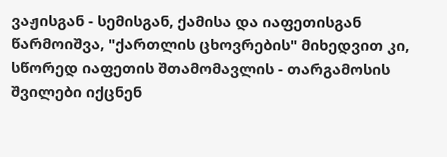ვაჟისგან - სემისგან, ქამისა და იაფეთისგან წარმოიშვა, "ქართლის ცხოვრების" მიხედვით კი, სწორედ იაფეთის შთამომავლის - თარგამოსის შვილები იქცნენ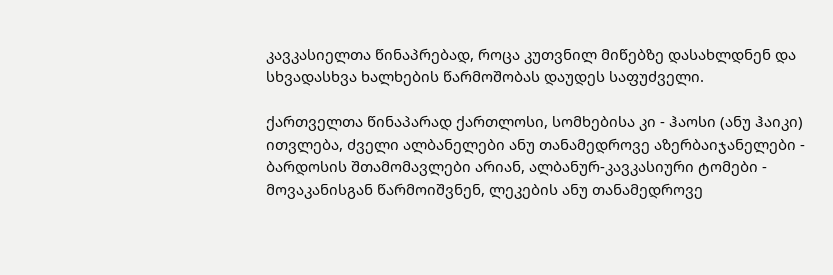კავკასიელთა წინაპრებად, როცა კუთვნილ მიწებზე დასახლდნენ და სხვადასხვა ხალხების წარმოშობას დაუდეს საფუძველი.

ქართველთა წინაპარად ქართლოსი, სომხებისა კი - ჰაოსი (ანუ ჰაიკი) ითვლება, ძველი ალბანელები ანუ თანამედროვე აზერბაიჯანელები - ბარდოსის შთამომავლები არიან, ალბანურ-კავკასიური ტომები - მოვაკანისგან წარმოიშვნენ, ლეკების ანუ თანამედროვე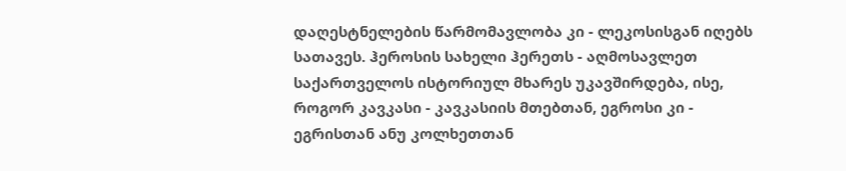დაღესტნელების წარმომავლობა კი - ლეკოსისგან იღებს სათავეს. ჰეროსის სახელი ჰერეთს - აღმოსავლეთ საქართველოს ისტორიულ მხარეს უკავშირდება, ისე, როგორ კავკასი - კავკასიის მთებთან, ეგროსი კი - ეგრისთან ანუ კოლხეთთან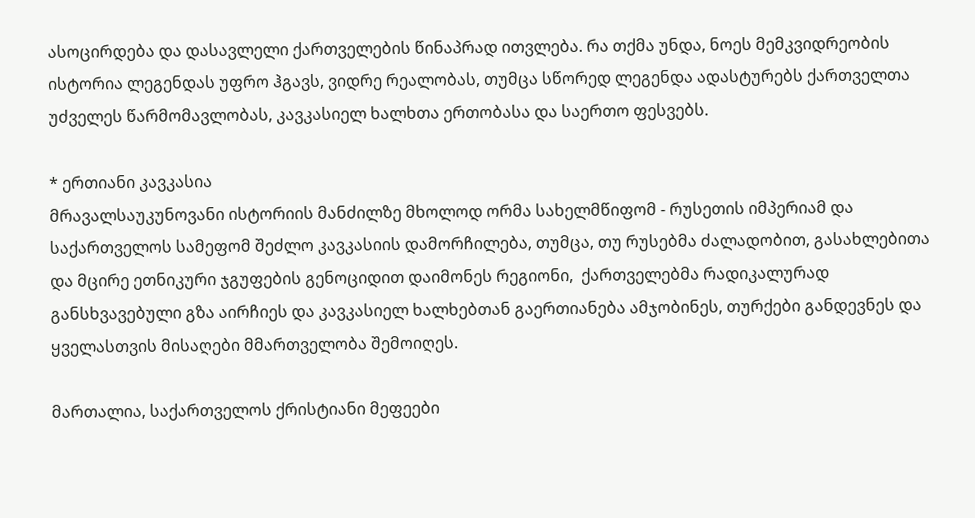ასოცირდება და დასავლელი ქართველების წინაპრად ითვლება. რა თქმა უნდა, ნოეს მემკვიდრეობის ისტორია ლეგენდას უფრო ჰგავს, ვიდრე რეალობას, თუმცა სწორედ ლეგენდა ადასტურებს ქართველთა უძველეს წარმომავლობას, კავკასიელ ხალხთა ერთობასა და საერთო ფესვებს.

* ერთიანი კავკასია
მრავალსაუკუნოვანი ისტორიის მანძილზე მხოლოდ ორმა სახელმწიფომ - რუსეთის იმპერიამ და საქართველოს სამეფომ შეძლო კავკასიის დამორჩილება, თუმცა, თუ რუსებმა ძალადობით, გასახლებითა და მცირე ეთნიკური ჯგუფების გენოციდით დაიმონეს რეგიონი,  ქართველებმა რადიკალურად განსხვავებული გზა აირჩიეს და კავკასიელ ხალხებთან გაერთიანება ამჯობინეს, თურქები განდევნეს და ყველასთვის მისაღები მმართველობა შემოიღეს.

მართალია, საქართველოს ქრისტიანი მეფეები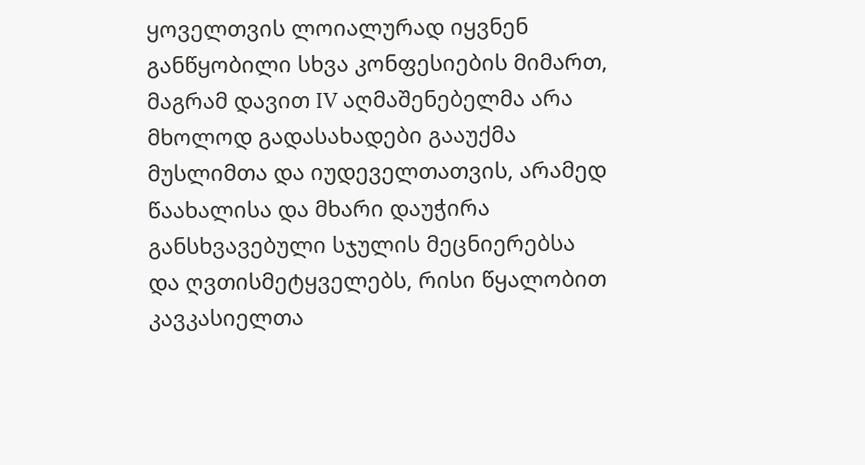ყოველთვის ლოიალურად იყვნენ განწყობილი სხვა კონფესიების მიმართ, მაგრამ დავით IV აღმაშენებელმა არა მხოლოდ გადასახადები გააუქმა მუსლიმთა და იუდეველთათვის, არამედ წაახალისა და მხარი დაუჭირა განსხვავებული სჯულის მეცნიერებსა და ღვთისმეტყველებს, რისი წყალობით კავკასიელთა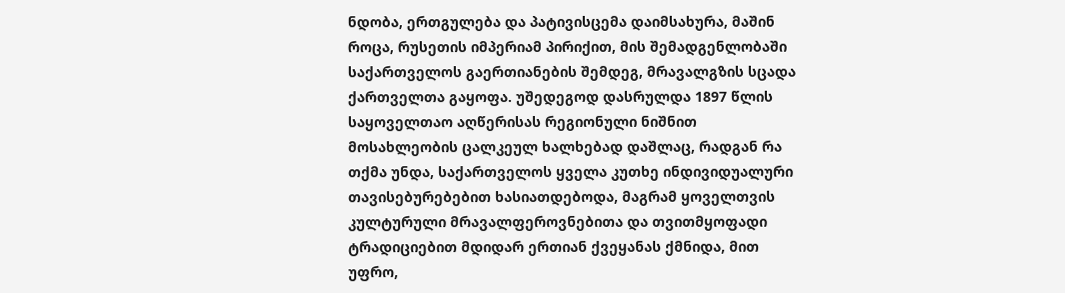ნდობა, ერთგულება და პატივისცემა დაიმსახურა, მაშინ როცა, რუსეთის იმპერიამ პირიქით, მის შემადგენლობაში საქართველოს გაერთიანების შემდეგ, მრავალგზის სცადა ქართველთა გაყოფა. უშედეგოდ დასრულდა 1897 წლის საყოველთაო აღწერისას რეგიონული ნიშნით მოსახლეობის ცალკეულ ხალხებად დაშლაც, რადგან რა თქმა უნდა, საქართველოს ყველა კუთხე ინდივიდუალური თავისებურებებით ხასიათდებოდა, მაგრამ ყოველთვის კულტურული მრავალფეროვნებითა და თვითმყოფადი ტრადიციებით მდიდარ ერთიან ქვეყანას ქმნიდა, მით უფრო,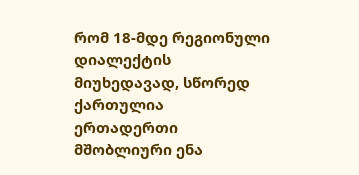რომ 18-მდე რეგიონული დიალექტის მიუხედავად, სწორედ ქართულია ერთადერთი მშობლიური ენა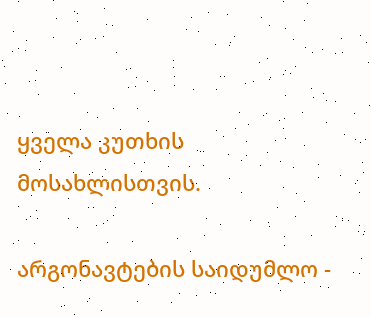ყველა კუთხის მოსახლისთვის.

არგონავტების საიდუმლო -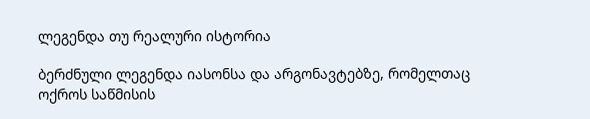ლეგენდა თუ რეალური ისტორია

ბერძნული ლეგენდა იასონსა და არგონავტებზე, რომელთაც ოქროს საწმისის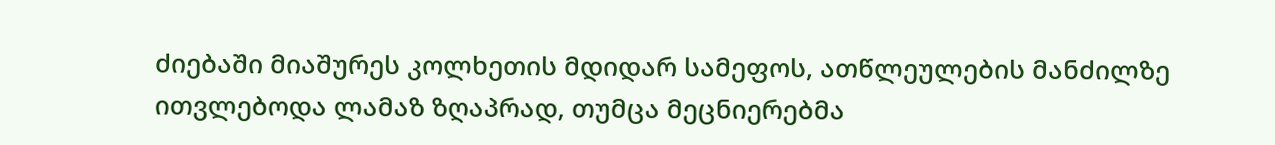ძიებაში მიაშურეს კოლხეთის მდიდარ სამეფოს, ათწლეულების მანძილზე ითვლებოდა ლამაზ ზღაპრად, თუმცა მეცნიერებმა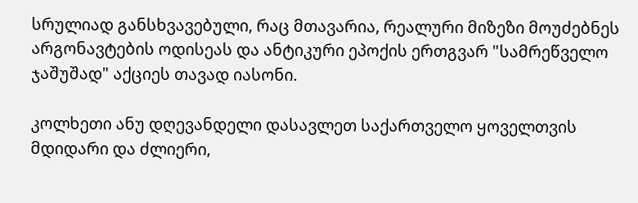სრულიად განსხვავებული, რაც მთავარია, რეალური მიზეზი მოუძებნეს არგონავტების ოდისეას და ანტიკური ეპოქის ერთგვარ "სამრეწველო ჯაშუშად" აქციეს თავად იასონი.

კოლხეთი ანუ დღევანდელი დასავლეთ საქართველო ყოველთვის მდიდარი და ძლიერი,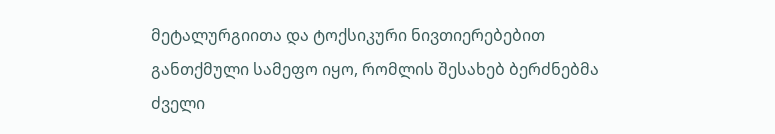მეტალურგიითა და ტოქსიკური ნივთიერებებით განთქმული სამეფო იყო, რომლის შესახებ ბერძნებმა ძველი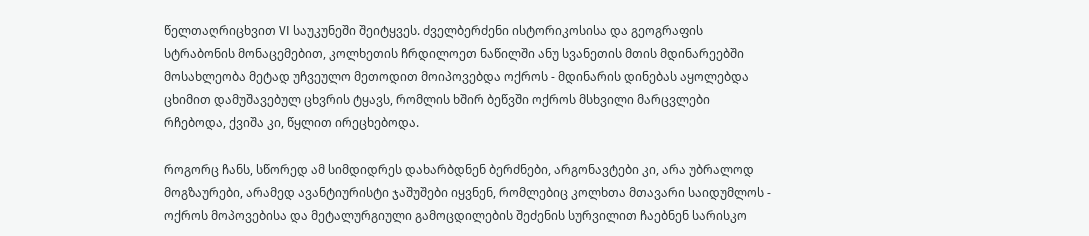წელთაღრიცხვით VI საუკუნეში შეიტყვეს. ძველბერძენი ისტორიკოსისა და გეოგრაფის სტრაბონის მონაცემებით, კოლხეთის ჩრდილოეთ ნაწილში ანუ სვანეთის მთის მდინარეებში მოსახლეობა მეტად უჩვეულო მეთოდით მოიპოვებდა ოქროს - მდინარის დინებას აყოლებდა ცხიმით დამუშავებულ ცხვრის ტყავს, რომლის ხშირ ბეწვში ოქროს მსხვილი მარცვლები რჩებოდა, ქვიშა კი, წყლით ირეცხებოდა.

როგორც ჩანს, სწორედ ამ სიმდიდრეს დახარბდნენ ბერძნები, არგონავტები კი, არა უბრალოდ მოგზაურები, არამედ ავანტიურისტი ჯაშუშები იყვნენ, რომლებიც კოლხთა მთავარი საიდუმლოს - ოქროს მოპოვებისა და მეტალურგიული გამოცდილების შეძენის სურვილით ჩაებნენ სარისკო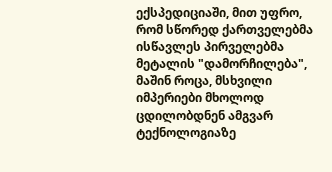ექსპედიციაში, მით უფრო, რომ სწორედ ქართველებმა ისწავლეს პირველებმა მეტალის "დამორჩილება", მაშინ როცა, მსხვილი იმპერიები მხოლოდ ცდილობდნენ ამგვარ ტექნოლოგიაზე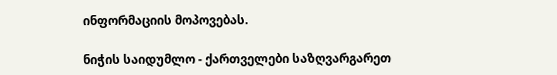ინფორმაციის მოპოვებას.

ნიჭის საიდუმლო - ქართველები საზღვარგარეთ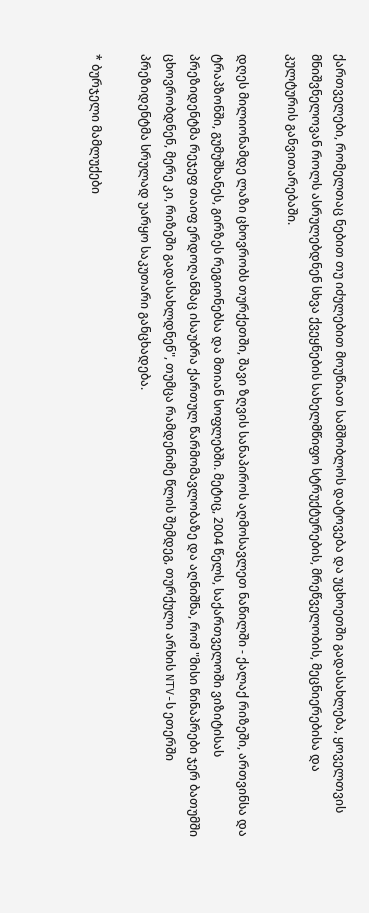ქართველები, რომელთაც ნებით თუ იძულებით მოუწიათ სამშობლოს დატოვება და უცხოეთში გადასახლება, ყოველთვის მნიშვნელოვან როლს ასრულებდნენ სხვა ქვეყნების სახელმწიფო სტრუქტურების, მრეწველობის, მეცნიერებისა და კულტურის განვითარებაში.

დღეს მილიონამდე ლაზი ცხოვრობს თურქეთში, შავი ზღვის სანაპიროს აღმოსავლეთ ნაწილში - ქალაქ რიზეში, ართვინსა და ტრაპზონში, გუმუშხანეს, გირზეს რეგიონებსა და მთიან სოფლებში. მეტიც, 2004 წელს, საქართველოში ვიზიტისას პრეზიდენტმა რეჯეფ თაიფ ერდოღანმაც ისაუბრა ქართულ წარმომავლობაზე და აღნიშნა, რომ "მისი წინაპრები ჯერ ბათუმში ცხოვრობდნენ, მერე კი, რიზეში გადასახლდნენ", თუმცა რამდენიმე წლის შემდეგ, თურქული არხის NTV-ს ეთერში პრეზიდენტმა სრულად უარყო საკუთარი განცხადება.

* ბურჯელი მამლუქები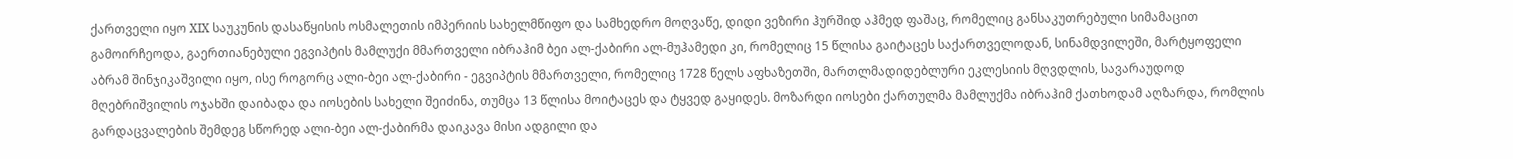ქართველი იყო XIX საუკუნის დასაწყისის ოსმალეთის იმპერიის სახელმწიფო და სამხედრო მოღვაწე, დიდი ვეზირი ჰურშიდ აჰმედ ფაშაც, რომელიც განსაკუთრებული სიმამაცით გამოირჩეოდა, გაერთიანებული ეგვიპტის მამლუქი მმართველი იბრაჰიმ ბეი ალ-ქაბირი ალ-მუჰამედი კი, რომელიც 15 წლისა გაიტაცეს საქართველოდან, სინამდვილეში, მარტყოფელი აბრამ შინჯიკაშვილი იყო, ისე როგორც ალი-ბეი ალ-ქაბირი - ეგვიპტის მმართველი, რომელიც 1728 წელს აფხაზეთში, მართლმადიდებლური ეკლესიის მღვდლის, სავარაუდოდ მღებრიშვილის ოჯახში დაიბადა და იოსების სახელი შეიძინა, თუმცა 13 წლისა მოიტაცეს და ტყვედ გაყიდეს. მოზარდი იოსები ქართულმა მამლუქმა იბრაჰიმ ქათხოდამ აღზარდა, რომლის გარდაცვალების შემდეგ სწორედ ალი-ბეი ალ-ქაბირმა დაიკავა მისი ადგილი და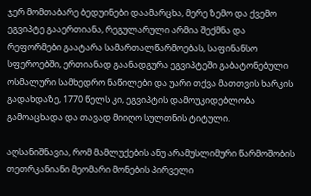ჯერ მომთაბარე ბედუინები დაამარცხა, მერე ზემო და ქვემო ეგვიპტე გააერთიანა, რეგულარული არმია შექმნა და რეფორმები გაატარა სამართალწარმოებას, საფინანსო სფეროებში, ერთიანად გაანადგურა ეგვიპტეში გაბატონებული ოსმალური სამხედრო ნაწილები და უარი თქვა მათთვის ხარკის გადახდაზე, 1770 წელს კი, ეგვიპტის დამოუკიდებლობა გამოაცხადა და თავად მიიღო სულთნის ტიტული.

აღსანიშნავია, რომ მამლუქების ანუ არამუსლიმური წარმოშობის თეთრკანიანი მეომარი მონების პირველი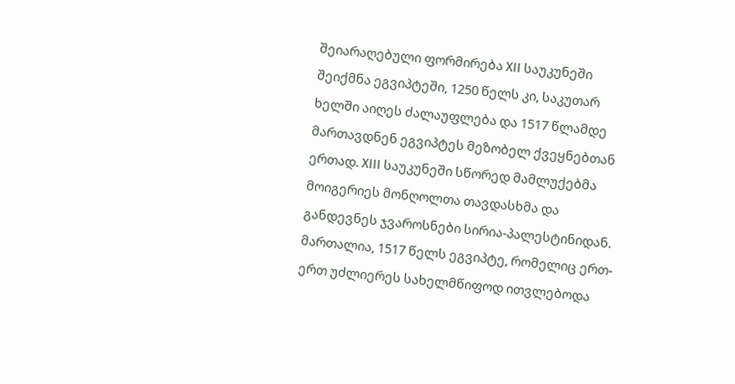შეიარაღებული ფორმირება XII საუკუნეში შეიქმნა ეგვიპტეში, 1250 წელს კი, საკუთარ ხელში აიღეს ძალაუფლება და 1517 წლამდე მართავდნენ ეგვიპტეს მეზობელ ქვეყნებთან ერთად. XIII საუკუნეში სწორედ მამლუქებმა მოიგერიეს მონღოლთა თავდასხმა და განდევნეს ჯვაროსნები სირია-პალესტინიდან. მართალია, 1517 წელს ეგვიპტე, რომელიც ერთ-ერთ უძლიერეს სახელმწიფოდ ითვლებოდა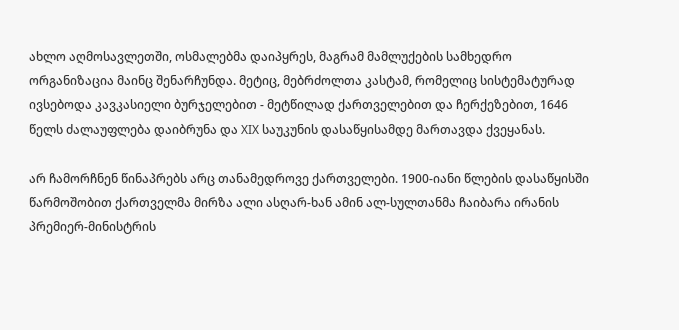ახლო აღმოსავლეთში, ოსმალებმა დაიპყრეს, მაგრამ მამლუქების სამხედრო ორგანიზაცია მაინც შენარჩუნდა. მეტიც, მებრძოლთა კასტამ, რომელიც სისტემატურად ივსებოდა კავკასიელი ბურჯელებით - მეტწილად ქართველებით და ჩერქეზებით, 1646 წელს ძალაუფლება დაიბრუნა და XIX საუკუნის დასაწყისამდე მართავდა ქვეყანას.

არ ჩამორჩნენ წინაპრებს არც თანამედროვე ქართველები. 1900-იანი წლების დასაწყისში წარმოშობით ქართველმა მირზა ალი ასღარ-ხან ამინ ალ-სულთანმა ჩაიბარა ირანის პრემიერ-მინისტრის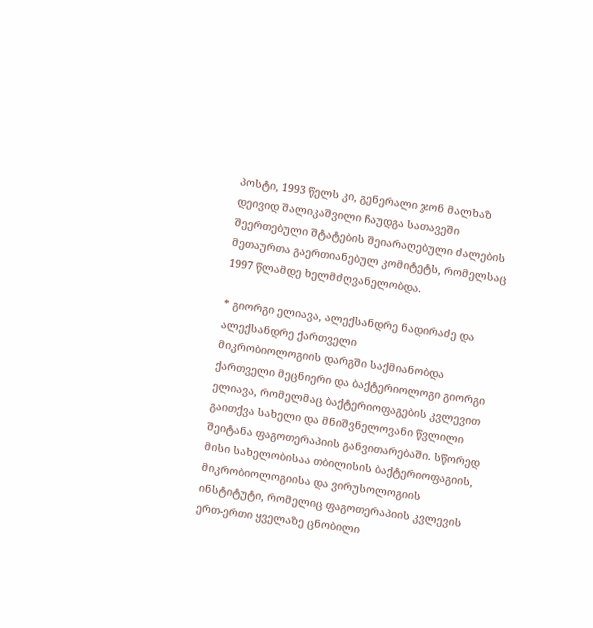პოსტი, 1993 წელს კი, გენერალი ჯონ მალხაზ დეივიდ შალიკაშვილი ჩაუდგა სათავეში შეერთებული შტატების შეიარაღებული ძალების მეთაურთა გაერთიანებულ კომიტეტს, რომელსაც 1997 წლამდე ხელმძღვანელობდა.

* გიორგი ელიავა, ალექსანდრე ნადირაძე და ალექსანდრე ქართველი
მიკრობიოლოგიის დარგში საქმიანობდა ქართველი მეცნიერი და ბაქტერიოლოგი გიორგი ელიავა, რომელმაც ბაქტერიოფაგების კვლევით გაითქვა სახელი და მნიშვნელოვანი წვლილი შეიტანა ფაგოთერაპიის განვითარებაში. სწორედ მისი სახელობისაა თბილისის ბაქტერიოფაგიის, მიკრობიოლოგიისა და ვირუსოლოგიის ინსტიტუტი, რომელიც ფაგოთერაპიის კვლევის ერთ-ერთი ყველაზე ცნობილი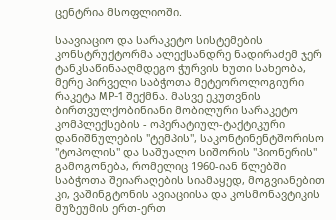ცენტრია მსოფლიოში.

საავიაციო და სარაკეტო სისტემების კონსტრუქტორმა ალექსანდრე ნადირაძემ ჯერ ტანკსაწინააღმდეგო ჭურვის ხუთი სახეობა, მერე პირველი საბჭოთა მეტეოროლოგიური რაკეტა МР-1 შექმნა. მასვე ეკუთვნის ბირთვულქობინიანი მობილური სარაკეტო კომპლექსების - ოპერატიულ-ტაქტიკური დანიშნულების "ტემპის", საკონტინენტშორისო "ტოპოლის" და საშუალო სიშორის "პიონერის" გამოგონება, რომელიც 1960-იან წლებში საბჭოთა შეიარაღების სიამაყედ, მოგვიანებით კი, ვაშინგტონის ავიაციისა და კოსმონავტიკის მუზეუმის ერთ-ერთ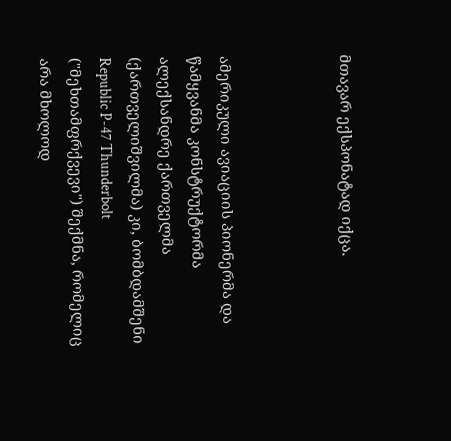მთავარ ექსპონატად იქცა.



ამერიკული ავიაციის პიონერმა და წამყვანმა კონსტრუქტორმა ალექსანდრე ქართველმა (ქართველიშვილმა) კი, ბომბდამშენი Republic P-47 Thunderbolt ("მეხთამფრქვევი") შექმნა, რომელიც არა მხოლოდ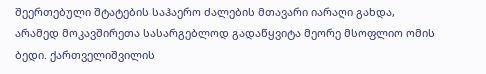შეერთებული შტატების საჰაერო ძალების მთავარი იარაღი გახდა, არამედ მოკავშირეთა სასარგებლოდ გადაწყვიტა მეორე მსოფლიო ომის ბედი. ქართველიშვილის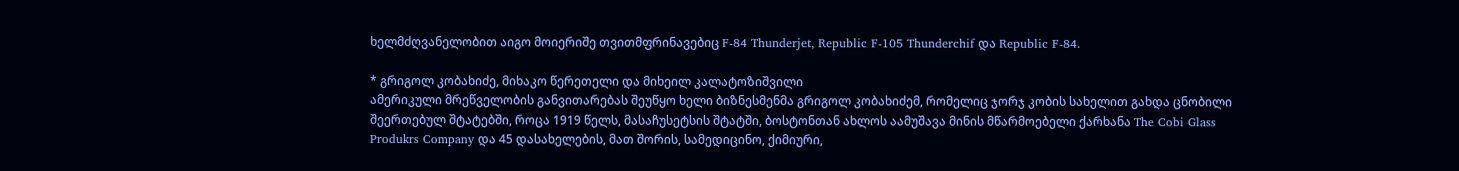ხელმძღვანელობით აიგო მოიერიშე თვითმფრინავებიც F-84 Thunderjet, Republic F-105 Thunderchif და Republic F-84.

* გრიგოლ კობახიძე, მიხაკო წერეთელი და მიხეილ კალატოზიშვილი
ამერიკული მრეწველობის განვითარებას შეუწყო ხელი ბიზნესმენმა გრიგოლ კობახიძემ, რომელიც ჯორჯ კობის სახელით გახდა ცნობილი შეერთებულ შტატებში, როცა 1919 წელს, მასაჩუსეტსის შტატში, ბოსტონთან ახლოს აამუშავა მინის მწარმოებელი ქარხანა The Cobi Glass Produkrs Company და 45 დასახელების, მათ შორის, სამედიცინო, ქიმიური,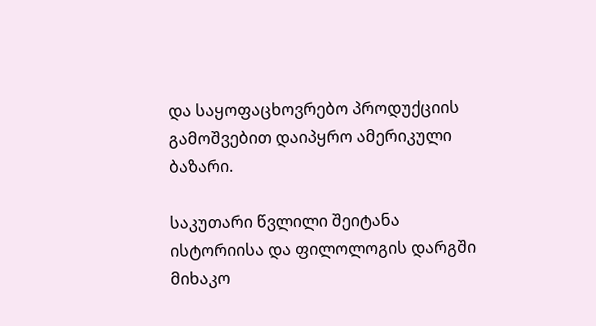და საყოფაცხოვრებო პროდუქციის გამოშვებით დაიპყრო ამერიკული ბაზარი.

საკუთარი წვლილი შეიტანა ისტორიისა და ფილოლოგის დარგში მიხაკო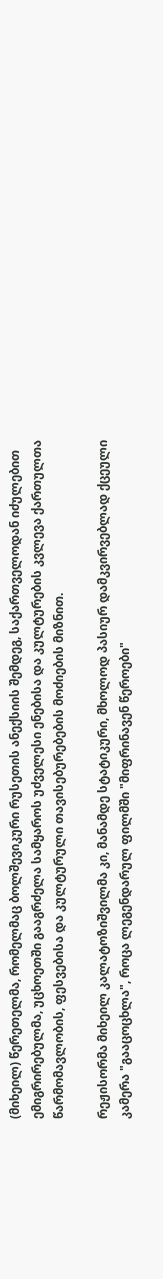(მიხეილ) წერეთელმა, რომელმაც ბოლშევიკური რუსეთის ანექსიის შემდეგ, საქართველოდან იძულებით ემიგრირებულმა, უცხოეთში გააგრძელა სამყაროს უძველესი ენებისა და კულტურების კვლევა ქართულთა წარმომავლობის, ფესვებისა და კულტურული თავისებურებების მოძიების მიზნით.

რეჟისორმა მიხეილ კალატოზიშვილმა კი, მანამდე სტატიკური, მხოლოდ პასიურ დამკვირვებლად ქცეული კამერა "გააცოცხლა", როცა ლეგენდარულ ფილმში "მიფრინავენ წეროები"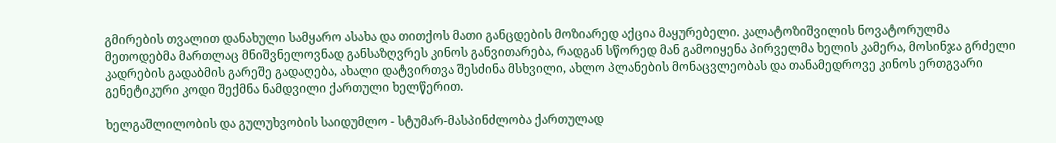გმირების თვალით დანახული სამყარო ასახა და თითქოს მათი განცდების მოზიარედ აქცია მაყურებელი. კალატოზიშვილის ნოვატორულმა მეთოდებმა მართლაც მნიშვნელოვნად განსაზღვრეს კინოს განვითარება, რადგან სწორედ მან გამოიყენა პირველმა ხელის კამერა, მოსინჯა გრძელი კადრების გადაბმის გარეშე გადაღება, ახალი დატვირთვა შესძინა მსხვილი, ახლო პლანების მონაცვლეობას და თანამედროვე კინოს ერთგვარი გენეტიკური კოდი შექმნა ნამდვილი ქართული ხელწერით.

ხელგაშლილობის და გულუხვობის საიდუმლო - სტუმარ-მასპინძლობა ქართულად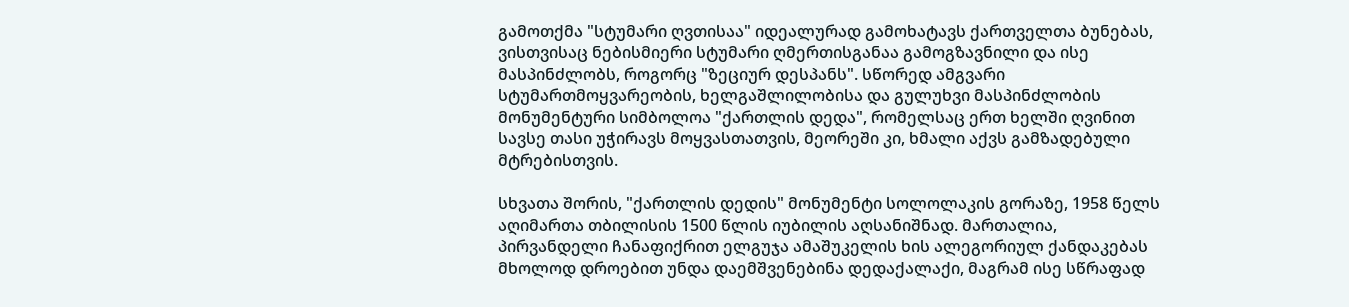გამოთქმა "სტუმარი ღვთისაა" იდეალურად გამოხატავს ქართველთა ბუნებას, ვისთვისაც ნებისმიერი სტუმარი ღმერთისგანაა გამოგზავნილი და ისე მასპინძლობს, როგორც "ზეციურ დესპანს". სწორედ ამგვარი სტუმართმოყვარეობის, ხელგაშლილობისა და გულუხვი მასპინძლობის მონუმენტური სიმბოლოა "ქართლის დედა", რომელსაც ერთ ხელში ღვინით სავსე თასი უჭირავს მოყვასთათვის, მეორეში კი, ხმალი აქვს გამზადებული მტრებისთვის.

სხვათა შორის, "ქართლის დედის" მონუმენტი სოლოლაკის გორაზე, 1958 წელს აღიმართა თბილისის 1500 წლის იუბილის აღსანიშნად. მართალია, პირვანდელი ჩანაფიქრით ელგუჯა ამაშუკელის ხის ალეგორიულ ქანდაკებას მხოლოდ დროებით უნდა დაემშვენებინა დედაქალაქი, მაგრამ ისე სწრაფად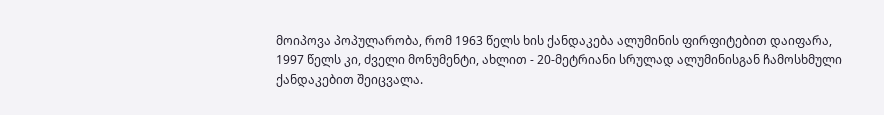მოიპოვა პოპულარობა, რომ 1963 წელს ხის ქანდაკება ალუმინის ფირფიტებით დაიფარა, 1997 წელს კი, ძველი მონუმენტი, ახლით - 20-მეტრიანი სრულად ალუმინისგან ჩამოსხმული ქანდაკებით შეიცვალა.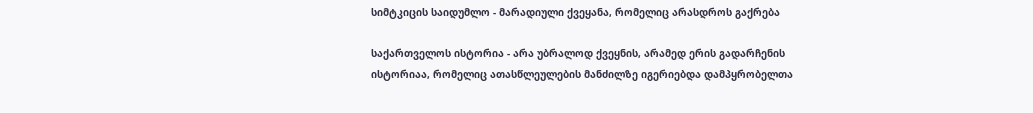სიმტკიცის საიდუმლო - მარადიული ქვეყანა, რომელიც არასდროს გაქრება

საქართველოს ისტორია - არა უბრალოდ ქვეყნის, არამედ ერის გადარჩენის ისტორიაა, რომელიც ათასწლეულების მანძილზე იგერიებდა დამპყრობელთა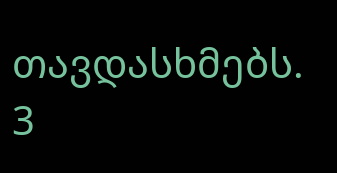თავდასხმებს. 3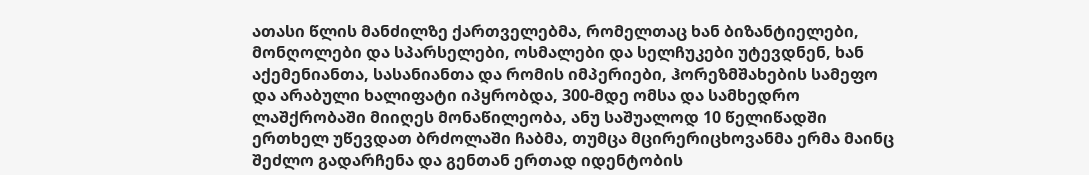ათასი წლის მანძილზე ქართველებმა, რომელთაც ხან ბიზანტიელები, მონღოლები და სპარსელები, ოსმალები და სელჩუკები უტევდნენ, ხან აქემენიანთა, სასანიანთა და რომის იმპერიები, ჰორეზმშახების სამეფო და არაბული ხალიფატი იპყრობდა, 300-მდე ომსა და სამხედრო ლაშქრობაში მიიღეს მონაწილეობა, ანუ საშუალოდ 10 წელიწადში ერთხელ უწევდათ ბრძოლაში ჩაბმა, თუმცა მცირერიცხოვანმა ერმა მაინც შეძლო გადარჩენა და გენთან ერთად იდენტობის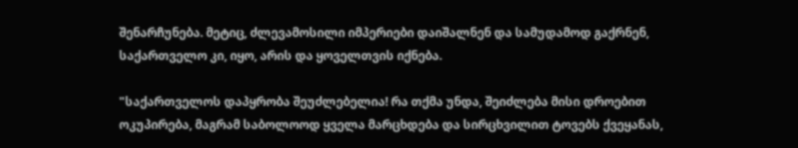შენარჩუნება. მეტიც, ძლევამოსილი იმპერიები დაიშალნენ და სამუდამოდ გაქრნენ, საქართველო კი, იყო, არის და ყოველთვის იქნება.

"საქართველოს დაპყრობა შეუძლებელია! რა თქმა უნდა, შეიძლება მისი დროებით ოკუპირება, მაგრამ საბოლოოდ ყველა მარცხდება და სირცხვილით ტოვებს ქვეყანას,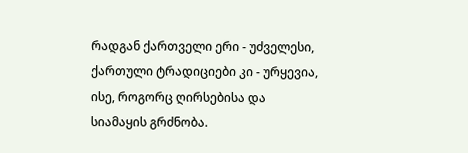რადგან ქართველი ერი - უძველესი, ქართული ტრადიციები კი - ურყევია, ისე, როგორც ღირსებისა და სიამაყის გრძნობა.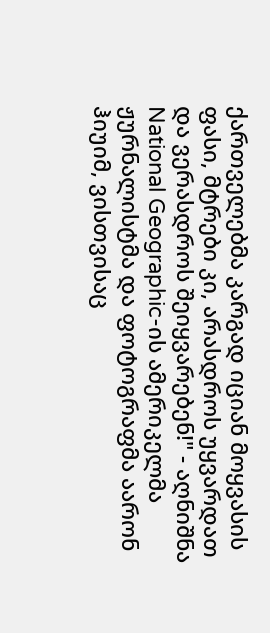ქართველებმა კარგად იციან მოყვასის ფასი, მტრები კი, არასდროს უყვარდათ და ვერასდროს შეიყვარებენ!" - აღნიშნა National Geographic-ის ამერიკელმა ჟურნალისტმა და ფოტოგრაფმა აარონ ჰიუიმ, ვისთვისაც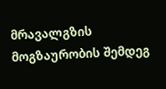მრავალგზის მოგზაურობის შემდეგ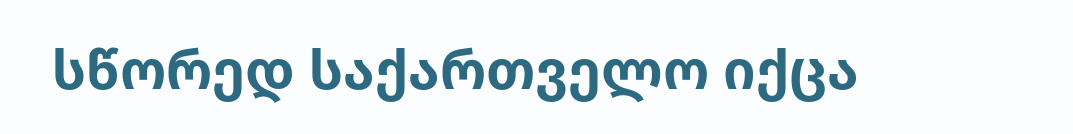სწორედ საქართველო იქცა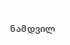ნამდვილ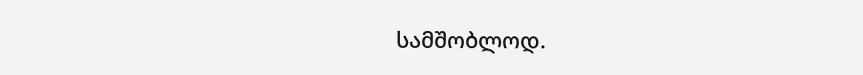სამშობლოდ.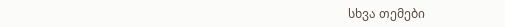სხვა თემები